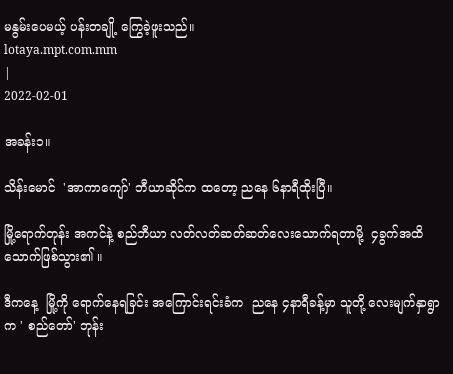မနွမ်းပေမယ့် ပန်းတချို့ ကြွေခဲ့ဖူးသည်။
lotaya.mpt.com.mm
|
2022-02-01

အခန်း၁။

သိန်းမောင်  'အာကာကျော်' ဘီယာဆိုင်က ထတော့ ညနေ ၆နာရီထိုးပြီ။

မြို့ရောက်တုန်း အကင်နဲ့ စည်ဘီယာ လတ်လတ်ဆတ်ဆတ်လေးသောက်ရတာမို့  ၄ခွက်အထိ သောက်ဖြစ်သွား၏ ။

ဒီကနေ့  မြို့ကို ရောက်နေရခြင်း အကြောင်းရင်းခံက  ညနေ ၄နာရီခန့်မှာ သူတို့ လေးမျက်နှာရွာက ' စည်တော်' ဘုန်း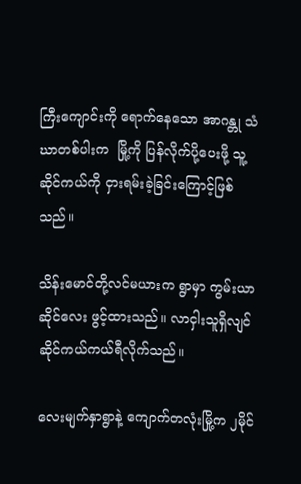ကြီးကျောင်းကို ရောက်နေသော အာဂန္တု သံဃာတစ်ပါးက  မြို့ကို ပြန်လိုက်ပို့ပေးဖို့ သူ့ ဆိုင်ကယ်ကို ငှားရမ်းခဲ့ခြင်းကြောင့်ဖြစ်သည်။

သိန်းမောင်တို့လင်မယားက ရွာမှာ ကွမ်းယာဆိုင်လေး ဖွင့်ထားသည်။ လာငှါးသူရှိလျင် ဆိုင်ကယ်ကယ်ရီလိုက်သည်။

လေးမျက်နှာရွာနဲ့ ကျောက်တလုံးမြို့က ၂မိုင်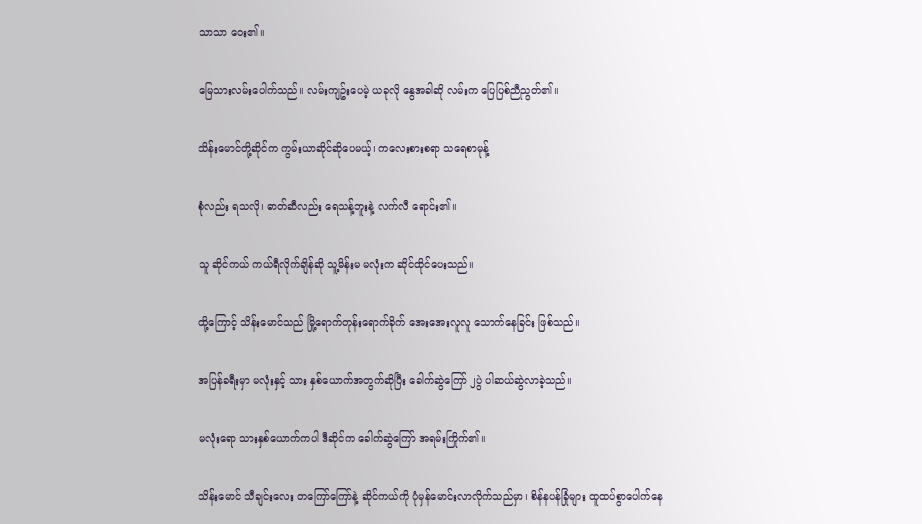သာသာ ဝေး၏။

မြေသားလမ်းပေါက်သည်။ လမ်းကျဥ်းပေမဲ့ ယခုလို နွေအခါဆို လမ်းက ပြေပြစ်ညီညွတ်၏။

သိန်းမောင်တို့ဆိုင်က ကွမ်းယာဆိုင်ဆိုပေမယ့်၊ ကလေးစားစရာ သရေစာမုန့်

စုံလည်း ရသလို၊ ဓာတ်ဆီလည်း ရေသန့်ဘူးနဲ့ လက်လီ ရောင်း၏။

သူ ဆိုင်ကယ် ကယ်ရီလိုက်ချိန်ဆို သူ့မိန်းမ မလုံးက ဆိုင်ထိုင်ပေးသည်။

ထို့ကြောင့် သိန်းမောင်သည် မြို့ရောက်တုန်းရောက်ခိုက် အေးအေးလူလူ သောက်နေခြင်း ဖြစ်သည်။

အပြန်ခရီးမှာ မလုံးနှင့် သား နှစ်ယောက်အတွက်ဆိုပြီး ခေါက်ဆွဲကြော် ၂ပွဲ ပါဆယ်ဆွဲလာခဲ့သည်။

မလုံးရော သားနှစ်ယောက်ကပါ ဒီဆိုင်က ခေါက်ဆွဲကြော် အရမ်းကြိုက်၏။

သိန်းမောင် သီချင်းလေး တကြော်ကြော်နဲ့ ဆိုင်ကယ်ကို ပုံမှန်မောင်းလာလိုက်သည်မှာ၊ စိန်နပန်ခြုံများ ထူထပ်စွာပေါက်နေ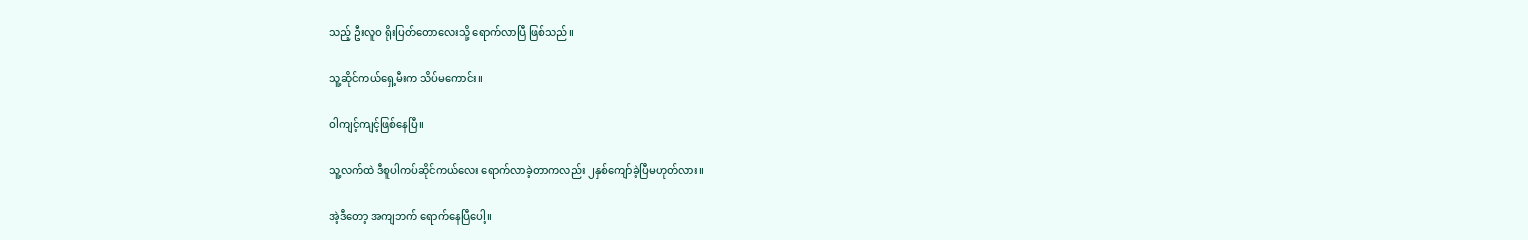သည့် ဦးလူဝ ရိုးပြတ်တောလေးသို့ ရောက်လာပြီ ဖြစ်သည်။

သူ့ဆိုင်ကယ်ရှေ့မီးက သိပ်မကောင်း။

ဝါကျင့်ကျင့်ဖြစ်နေပြီ။

သူ့လက်ထဲ ဒီစူပါကပ်ဆိုင်ကယ်လေး ရောက်လာခဲ့တာကလည်း ၂နှစ်ကျော်ခဲ့ပြီမဟုတ်လား။

အဲ့ဒီတော့ အကျဘက် ရောက်နေပြီပေါ့။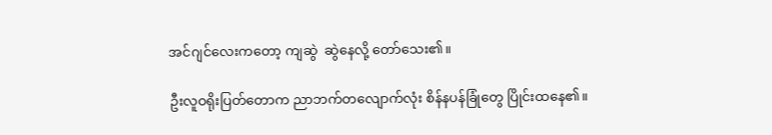အင်ဂျင်လေးကတော့ ကျဆွဲ  ဆွဲနေလို့ တော်သေး၏။

ဦးလူဝရိုးပြတ်တောက ညာဘက်တလျောက်လုံး စိန်နပန်ခြုံတွေ ပြိုင်းထနေ၏။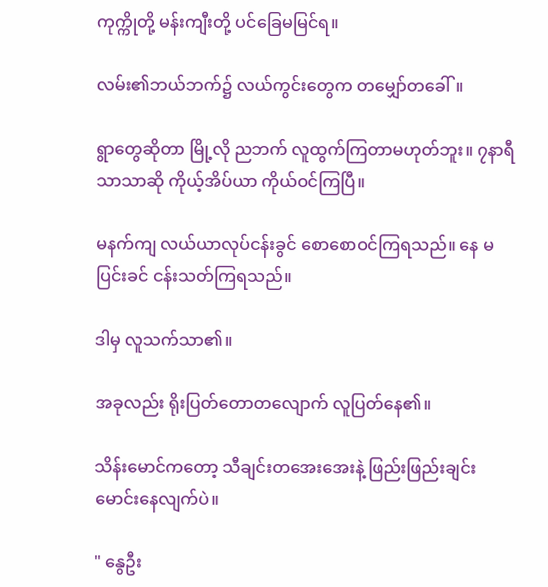ကုက္ကိုတို့ မန်းကျီးတို့ ပင်ခြေမမြင်ရ။

လမ်း၏ဘယ်ဘက်၌ လယ်ကွင်းတွေက တမျှော်တခေါ်။

ရွာတွေဆိုတာ မြို့လို ညဘက် လူထွက်ကြတာမဟုတ်ဘူး။ ၇နာရီသာသာဆို ကိုယ့်အိပ်ယာ ကိုယ်ဝင်ကြပြီ။

မနက်ကျ လယ်ယာလုပ်ငန်းခွင် စောစောဝင်ကြရသည်။ နေ မပြင်းခင် ငန်းသတ်ကြရသည်။

ဒါမှ လူသက်သာ၏။

အခုလည်း ရိုးပြတ်တောတလျောက် လူပြတ်နေ၏။

သိန်းမောင်ကတော့ သီချင်းတအေးအေးနဲ့ ဖြည်းဖြည်းချင်း မောင်းနေလျက်ပဲ။

" နွေဦး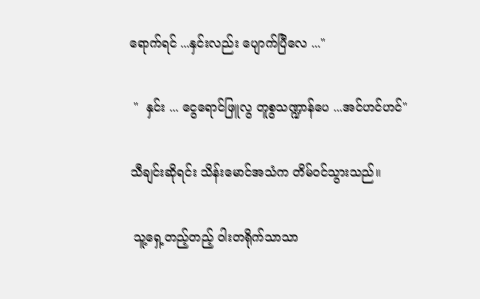ရောက်ရင် ...နှင်းလည်း ပျောက်ပြီလေ ..."

 "  နှင်း ... ငွေရောင်ဖြူလွ တူစွသဏ္ဍာန်ပေ ...အင်ဟင်ဟင်"

သီချင်းဆိုရင်း သိန်းမောင်အသံက တိမ်ဝင်သွားသည်။

 သူ့ရှေ့တည့်တည့် ဝါးတရိုက်သာသာ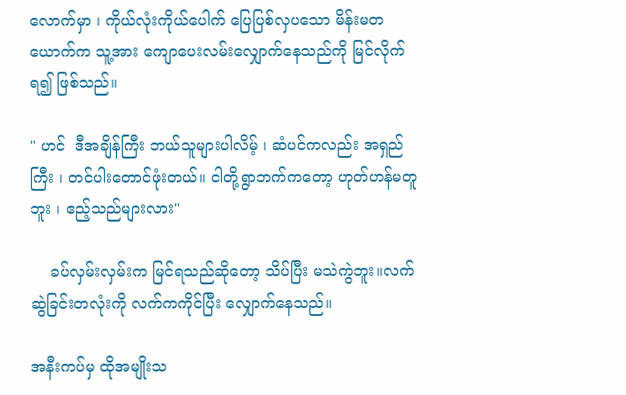လောက်မှာ ၊ ကိုယ်လုံးကိုယ်ပေါက် ပြေပြစ်လှပသော မိန်းမတယောက်က သူ့အား ကျောပေးလမ်းလျှောက်နေသည်ကို မြင်လိုက်ရ၍ ဖြစ်သည်။

" ဟင်  ဒီအချိန်ကြီး ဘယ်သူများပါလိမ့် ၊ ဆံပင်ကလည်း အရှည်ကြီး ၊ တင်ပါးတောင်ဖုံးတယ်။ ငါတို့ရွာဘက်ကတော့ ဟုတ်ဟန်မတူဘူး ၊ ဧည့်သည်များလား"

    ခပ်လှမ်းလှမ်းက မြင်ရသည်ဆိုတော့ သိပ်ပြီး မသဲကွဲဘူး။လက်ဆွဲခြင်းတလုံးကို လက်ကကိုင်ပြီး လျှောက်နေသည်။

အနီးကပ်မှ ထိုအမျိုးသ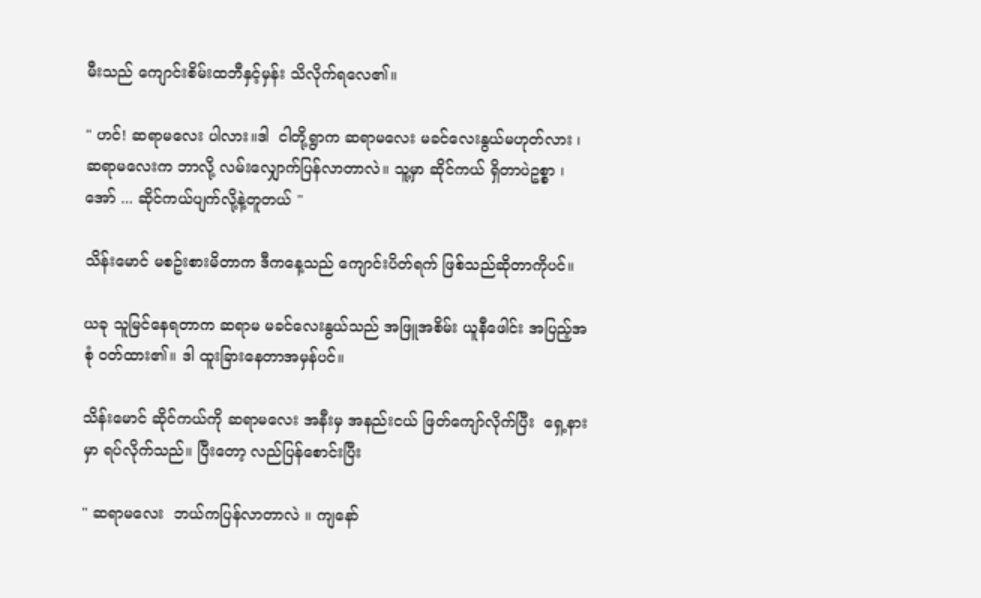မီးသည် ကျောင်းစိမ်းထဘီနှင့်မှန်း သိလိုက်ရလေ၏။

" ဟင်! ဆရာမလေး ပါလား။ဒါ  ငါတို့ရွာက ဆရာမလေး မခင်လေးနွယ်မဟုတ်လား ၊ ဆရာမလေးက ဘာလို့ လမ်းလျှောက်ပြန်လာတာလဲ။ သူ့မှာ ဆိုင်ကယ် ရှိတာပဲဥစ္စာ ၊ အော် ... ဆိုင်ကယ်ပျက်လို့နဲ့တူတယ် "

သိန်းမောင် မစဥ်းစားမိတာက ဒီကနေ့သည် ကျောင်းပိတ်ရက် ဖြစ်သည်ဆိုတာကိုပင်။

ယခု သူမြင်နေရတာက ဆရာမ မခင်လေးနွယ်သည် အဖြူအစိမ်း ယူနီဖေါင်း အပြည့်အစုံ ဝတ်ထား၏။ ဒါ ထူးခြားနေတာအမှန်ပင်။

သိန်းမောင် ဆိုင်ကယ်ကို ဆရာမလေး အနီးမှ အနည်းငယ် ဖြတ်ကျော်လိုက်ပြီး  ရှေ့နားမှာ ရပ်လိုက်သည်။ ပြီးတော့ လည်ပြန်စောင်းပြီး

" ဆရာမလေး  ဘယ်ကပြန်လာတာလဲ ။ ကျနော်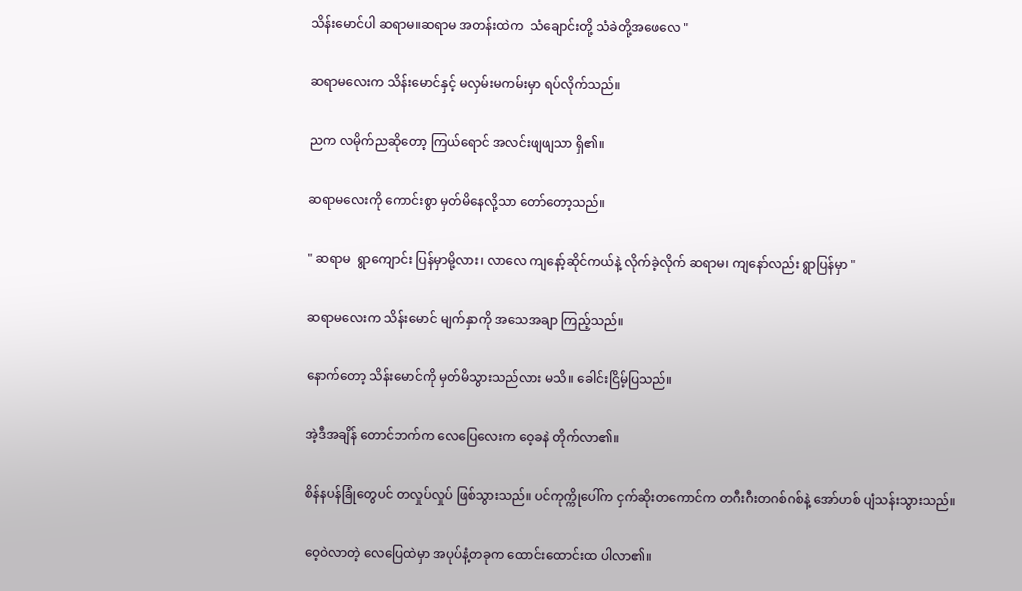သိန်းမောင်ပါ ဆရာမ။ဆရာမ အတန်းထဲက  သံချောင်းတို့ သံခဲတို့အဖေလေ "

ဆရာမလေးက သိန်းမောင်နှင့် မလှမ်းမကမ်းမှာ ရပ်လိုက်သည်။

ညက လမိုက်ညဆိုတော့ ကြယ်ရောင် အလင်းဖျဖျသာ ရှိ၏။

ဆရာမလေးကို ကောင်းစွာ မှတ်မိနေလို့သာ တော်တော့သည်။

" ဆရာမ  ရွာကျောင်း ပြန်မှာမို့လား၊ လာလေ ကျနော့်ဆိုင်ကယ်နဲ့ လိုက်ခဲ့လိုက် ဆရာမ၊ ကျနော်လည်း ရွာပြန်မှာ "

ဆရာမလေးက သိန်းမောင် မျက်နှာကို အသေအချာ ကြည့်သည်။

နောက်တော့ သိန်းမောင်ကို မှတ်မိသွားသည်လား မသိ။ ခေါင်းငြိမ့်ပြသည်။

အဲ့ဒီအချိန် တောင်ဘက်က လေပြေလေးက ဝေ့ခနဲ တိုက်လာ၏။

စိန်နပန်ခြုံတွေပင် တလှုပ်လှုပ် ဖြစ်သွားသည်။ ပင်ကုက္ကိုပေါ်က ငှက်ဆိုးတကောင်က တဂီးဂီးတဂစ်ဂစ်နဲ့ အော်ဟစ် ပျံသန်းသွားသည်။

ဝေ့ဝဲလာတဲ့ လေပြေထဲမှာ အပုပ်နံ့တခုက ထောင်းထောင်းထ ပါလာ၏။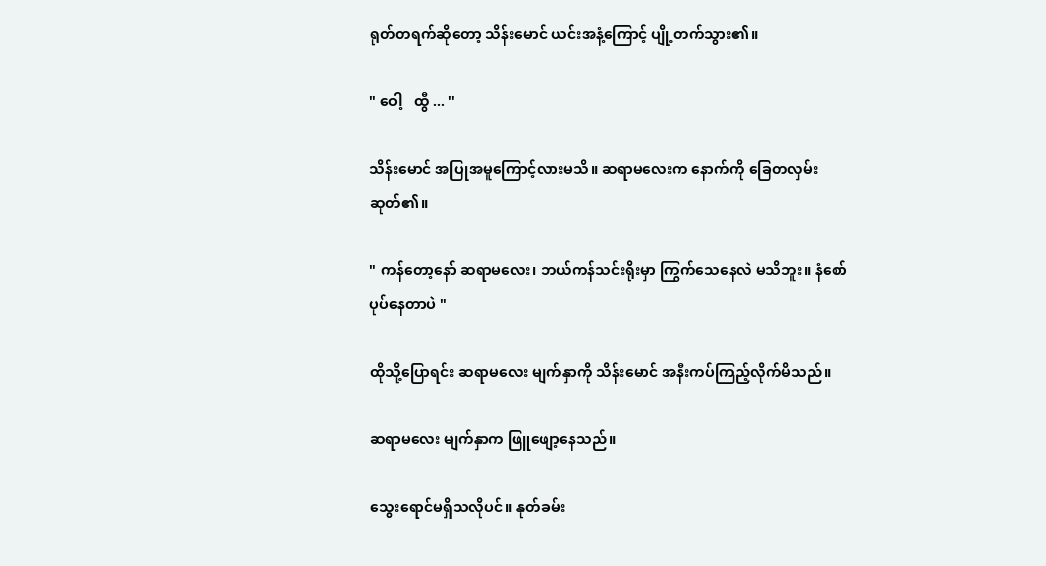ရုတ်တရက်ဆိုတော့ သိန်းမောင် ယင်းအနံ့ကြောင့် ပျို့တက်သွား၏။

" ဝေါ့   ထွီ ... "

သိန်းမောင် အပြုအမူကြောင့်လားမသိ။ ဆရာမလေးက နောက်ကို ခြေတလှမ်း ဆုတ်၏။

" ကန်တော့နော် ဆရာမလေး၊ ဘယ်ကန်သင်းရိုးမှာ ကြွက်သေနေလဲ မသိဘူး။ နံစော်ပုပ်နေတာပဲ "

ထိုသို့ပြောရင်း ဆရာမလေး မျက်နှာကို သိန်းမောင် အနီးကပ်ကြည့်လိုက်မိသည်။

ဆရာမလေး မျက်နှာက ဖြူဖျော့နေသည်။

သွေးရောင်မရှိသလိုပင်။ နုတ်ခမ်း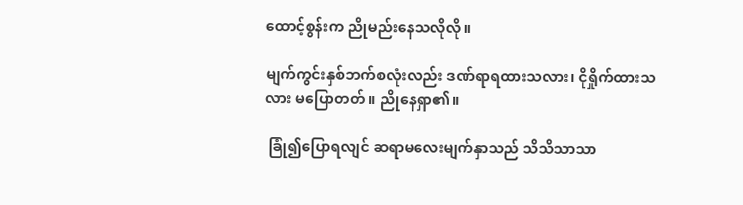ထောင့်စွန်းက ညိုမည်းနေသလိုလို။

မျက်ကွင်းနှစ်ဘက်စလုံးလည်း ဒဏ်ရာရထားသလား၊ ငိုရှိုက်ထားသလား မပြောတတ်။ ညိုနေရှာ၏။

 ခြုံ၍ပြောရလျင် ဆရာမလေးမျက်နှာသည် သိသိသာသာ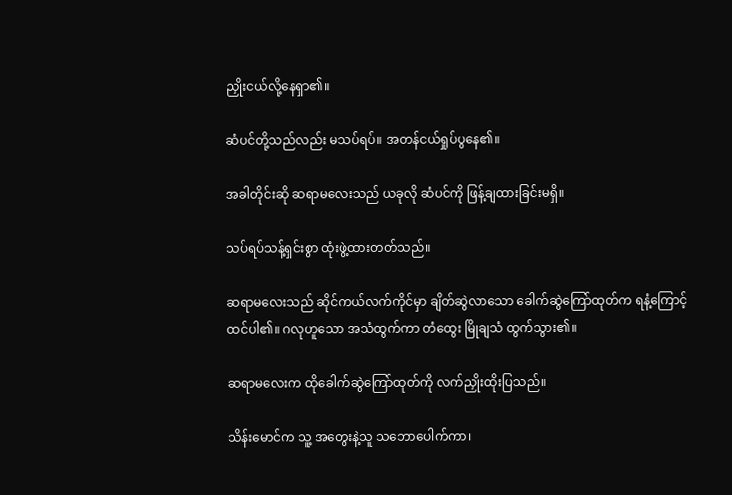ညှိုးငယ်လို့နေရှာ၏။

ဆံပင်တို့သည်လည်း မသပ်ရပ်။ အတန်ငယ်ရှုပ်ပွနေ၏။

အခါတိုင်းဆို ဆရာမလေးသည် ယခုလို ဆံပင်ကို ဖြန့်ချထားခြင်းမရှိ။

သပ်ရပ်သန့်ရှင်းစွာ ထုံးဖွဲ့ထားတတ်သည်။

ဆရာမလေးသည် ဆိုင်ကယ်လက်ကိုင်မှာ ချိတ်ဆွဲလာသော ခေါက်ဆွဲကြော်ထုတ်က ရနံ့ကြောင့် ထင်ပါ၏။ ဂလုဟူသော အသံထွက်ကာ တံထွေး မြိုချသံ ထွက်သွား၏။

ဆရာမလေးက ထိုခေါက်ဆွဲကြော်ထုတ်ကို လက်ညှိုးထိုးပြသည်။

သိန်းမောင်က သူ့ အတွေးနဲ့သူ သဘောပေါက်ကာ၊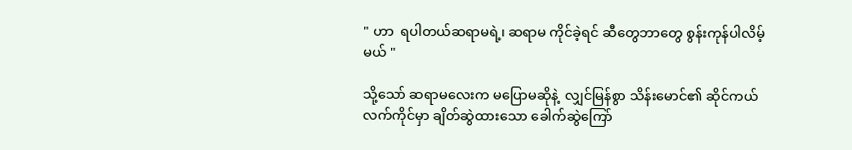" ဟာ  ရပါတယ်ဆရာမရဲ့၊ ဆရာမ ကိုင်ခဲ့ရင် ဆီတွေဘာတွေ စွန်းကုန်ပါလိမ့်မယ် "

သို့သော် ဆရာမလေးက မပြောမဆိုနဲ့  လျှင်မြန်စွာ သိန်းမောင်၏ ဆိုင်ကယ်လက်ကိုင်မှာ ချိတ်ဆွဲထားသော ခေါက်ဆွဲကြော်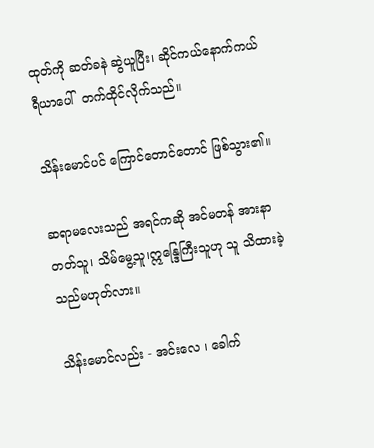ထုတ်ကို ဆတ်ခနဲ ဆွဲယူပြီး၊ ဆိုင်ကယ်နောက်ကယ်ရီယာပေါ်  တက်ထိုင်လိုက်သည်။

သိန်းမောင်ပင် ကြောင်တောင်တောင် ဖြစ်သွား၏။

ဆရာမလေးသည် အရင်ကဆို အင်မတန် အားနာတတ်သူ၊ သိမ်မွေ့သူ၊ဣန္ဒြေကြီးသူဟု သူ သိထားခဲ့သည်မဟုတ်လား။

သိန်းမောင်လည်း - အင်းလေ ၊ ခေါက်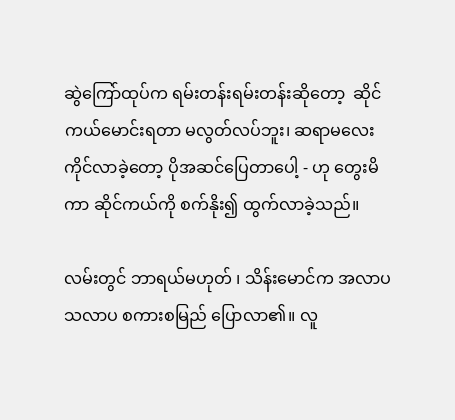ဆွဲကြော်ထုပ်က ရမ်းတန်းရမ်းတန်းဆိုတော့  ဆိုင်ကယ်မောင်းရတာ မလွတ်လပ်ဘူး၊ ဆရာမလေး ကိုင်လာခဲ့တော့ ပိုအဆင်ပြေတာပေါ့ - ဟု တွေးမိကာ ဆိုင်ကယ်ကို စက်နိုး၍ ထွက်လာခဲ့သည်။

လမ်းတွင် ဘာရယ်မဟုတ် ၊ သိန်းမောင်က အလာပသလာပ စကားစမြည် ပြောလာ၏။ လူ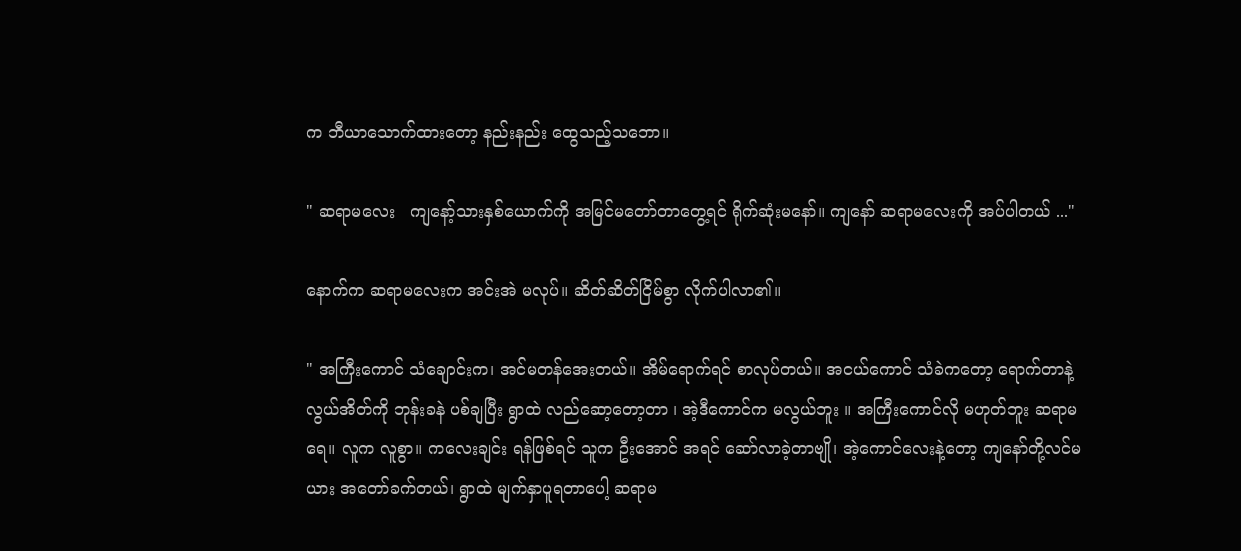က ဘီယာသောက်ထားတော့ နည်းနည်း ထွေသည့်သဘော။

" ဆရာမလေး   ကျနော့်သားနှစ်ယောက်ကို အမြင်မတော်တာတွေ့ရင် ရိုက်ဆုံးမနော်။ ကျနော် ဆရာမလေးကို အပ်ပါတယ် ..."

နောက်က ဆရာမလေးက အင်းအဲ မလုပ်။ ဆိတ်ဆိတ်ငြိမ်စွာ လိုက်ပါလာ၏။

" အကြီးကောင် သံချောင်းက၊ အင်မတန်အေးတယ်။ အိမ်ရောက်ရင် စာလုပ်တယ်။ အငယ်ကောင် သံခဲကတော့ ရောက်တာနဲ့ လွယ်အိတ်ကို ဘုန်းခနဲ ပစ်ချပြီး ရွာထဲ လည်ဆော့တော့တာ ၊ အဲ့ဒီကောင်က မလွယ်ဘူး ။ အကြီးကောင်လို မဟုတ်ဘူး ဆရာမရေ။ လူက လူစွာ။ ကလေးချင်း ရန်ဖြစ်ရင် သူက ဦးအောင် အရင် ဆော်လာခဲ့တာဗျို၊ အဲ့ကောင်လေးနဲ့တော့ ကျနော်တို့လင်မယား အတော်ခက်တယ်၊ ရွာထဲ မျက်နှာပူရတာပေါ့ ဆရာမ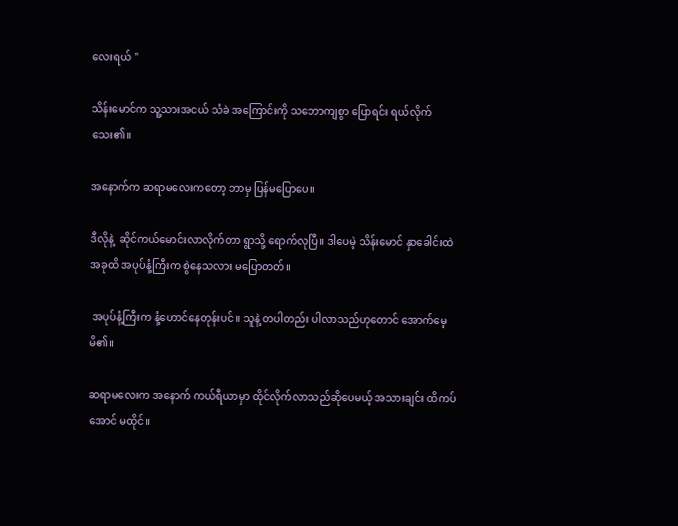လေးရယ် "

သိန်းမောင်က သူ့သားအငယ် သံခဲ အကြောင်းကို သဘောကျစွာ ပြောရင်း ရယ်လိုက်သေး၏။

အနောက်က ဆရာမလေးကတော့ ဘာမှ ပြန်မပြောပေ။

ဒီလိုနဲ့  ဆိုင်ကယ်မောင်းလာလိုက်တာ ရွာသို့ ရောက်လုပြီ။ ဒါပေမဲ့ သိန်းမောင် နှာခေါင်းထဲ အခုထိ အပုပ်နံ့ကြီးက စွဲနေသလား မပြောတတ်။

 အပုပ်နံ့ကြီးက နံ့ဟောင်နေတုန်းပင်။ သူနဲ့ တပါတည်း ပါလာသည်ဟုတောင် အောက်မေ့မိ၏။

ဆရာမလေးက အနောက် ကယ်ရီယာမှာ ထိုင်လိုက်လာသည်ဆိုပေမယ့် အသားချင်း ထိကပ်အောင် မထိုင်။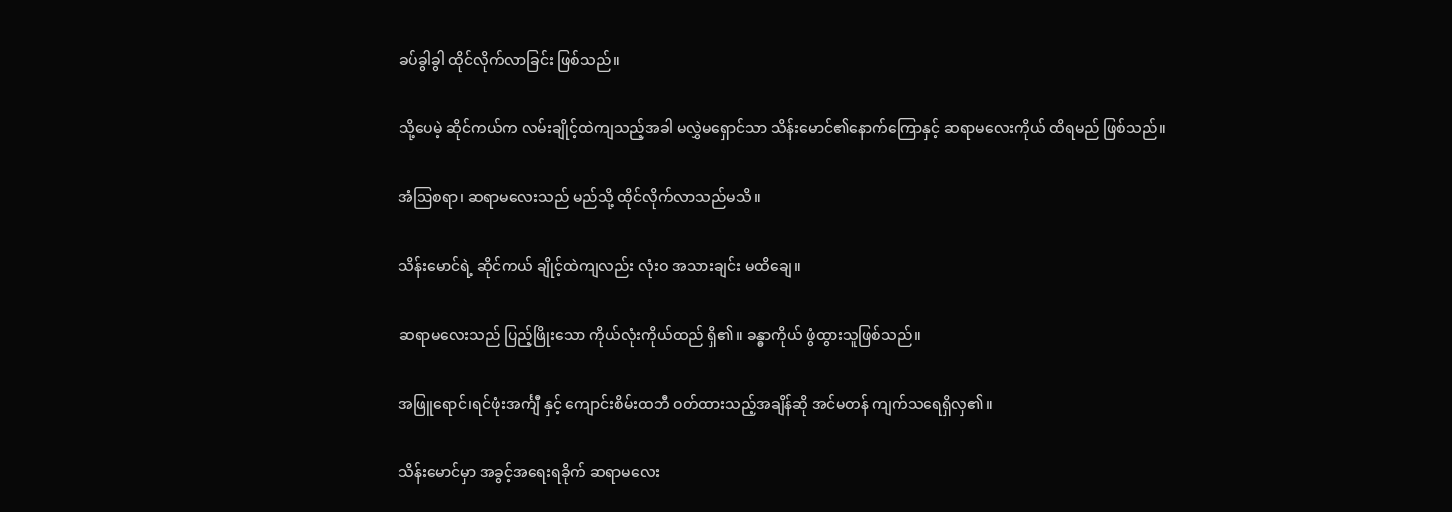ခပ်ခွါခွါ ထိုင်လိုက်လာခြင်း ဖြစ်သည်။

သို့ပေမဲ့ ဆိုင်ကယ်က လမ်းချိုင့်ထဲကျသည့်အခါ မလွှဲမရှောင်သာ သိန်းမောင်၏နောက်ကြောနှင့် ဆရာမလေးကိုယ် ထိရမည် ဖြစ်သည်။

အံဩစရာ၊ ဆရာမလေးသည် မည်သို့ ထိုင်လိုက်လာသည်မသိ။

သိန်းမောင်ရဲ့ ဆိုင်ကယ် ချိုင့်ထဲကျလည်း လုံးဝ အသားချင်း မထိချေ။

ဆရာမလေးသည် ပြည့်ဖြိုးသော ကိုယ်လုံးကိုယ်ထည် ရှိ၏။ ခန္ဓာကိုယ် ဖွံထွားသူဖြစ်သည်။

အဖြူရောင်၊ရင်ဖုံးအင်္ကျီ နှင့် ကျောင်းစိမ်းထဘီ ဝတ်ထားသည့်အချိန်ဆို အင်မတန် ကျက်သရေရှိလှ၏။

သိန်းမောင်မှာ အခွင့်အရေးရခိုက် ဆရာမလေး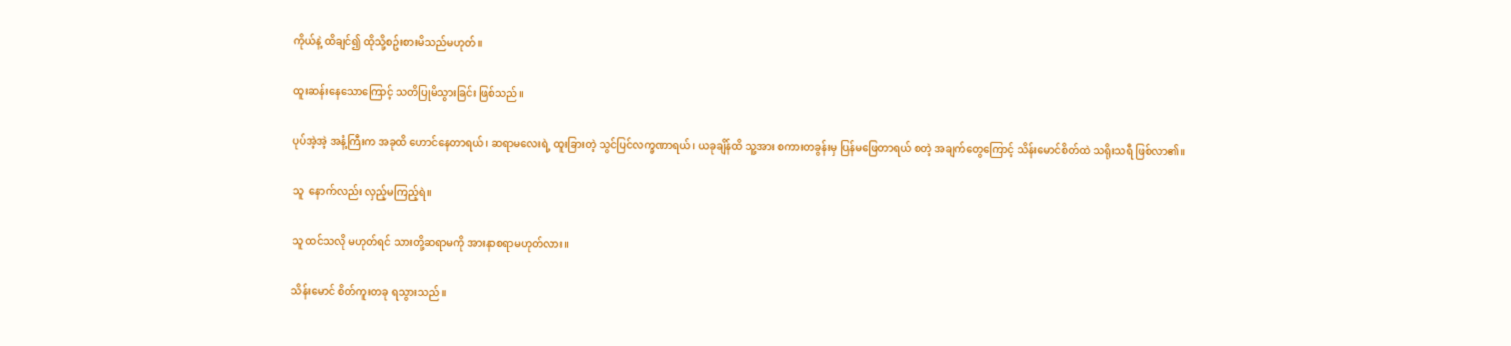ကိုယ်နဲ့ ထိချင်၍ ထိုသို့စဥ်းစားမိသည်မဟုတ်။

ထူးဆန်းနေသောကြောင့် သတိပြုမိသွားခြင်း ဖြစ်သည်။

ပုပ်အဲ့အဲ့ အနံ့ကြီးက အခုထိ ဟောင်နေတာရယ်၊ ဆရာမလေးရဲ့ ထူးခြားတဲ့ သွင်ပြင်လက္ခဏာရယ်၊ ယခုချိန်ထိ သူ့အား စကားတခွန်းမှ ပြန်မဖြေတာရယ် စတဲ့ အချက်တွေကြောင့် သိန်းမောင်စိတ်ထဲ သရိုးသရီ ဖြစ်လာ၏။

သူ  နောက်လည်း လှည့်မကြည့်ရဲ။

သူ ထင်သလို မဟုတ်ရင် သားတို့ဆရာမကို အားနာစရာမဟုတ်လား။

သိန်းမောင် စိတ်ကူးတခု ရသွားသည်။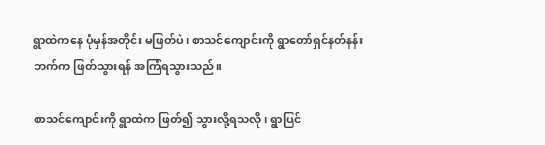ရွာထဲကနေ ပုံမှန်အတိုင်း မဖြတ်ပဲ၊ စာသင်ကျောင်းကို ရွာတော်ရှင်နတ်နန်းဘက်က ဖြတ်သွားရန် အကြံရသွားသည်။

စာသင်ကျောင်းကို ရွာထဲက ဖြတ်၍ သွားလို့ရသလို၊ ရွာပြင်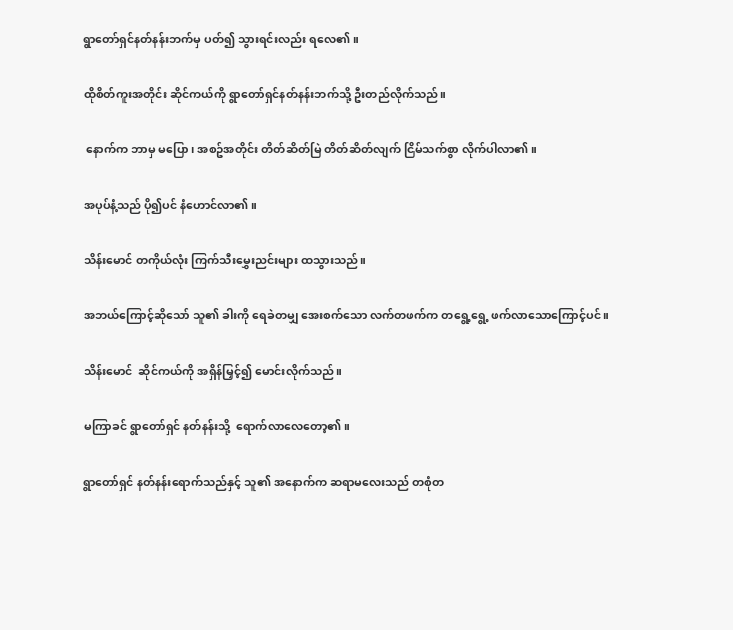ရွာတော်ရှင်နတ်နန်းဘက်မှ ပတ်၍ သွားရင်းလည်း ရလေ၏။

ထိုစိတ်ကူးအတိုင်း ဆိုင်ကယ်ကို ရွာတော်ရှင်နတ်နန်းဘက်သို့ ဦးတည်လိုက်သည်။

 နောက်က ဘာမှ မပြော၊ အစဥ်အတိုင်း တိတ်ဆိတ်မြဲ တိတ်ဆိတ်လျက် ငြိမ်သက်စွာ လိုက်ပါလာ၏။

အပုပ်နံ့သည် ပို၍ပင် နံဟောင်လာ၏။

သိန်းမောင် တကိုယ်လုံး ကြက်သီးမွှေးညင်းများ ထသွားသည်။

အဘယ်ကြောင့်ဆိုသော် သူ၏ ခါးကို ရေခဲတမျှ အေးစက်သော လက်တဖက်က တရွေ့ရွေ့ ဖက်လာသောကြောင့်ပင်။

သိန်းမောင်  ဆိုင်ကယ်ကို အရှိန်မြှင့်၍ မောင်းလိုက်သည်။

မကြာခင် ရွာတော်ရှင် နတ်နန်းသို့  ရောက်လာလေတော့၏။

ရွာတော်ရှင် နတ်နန်းရောက်သည်နှင့် သူ၏ အနောက်က ဆရာမလေးသည် တစုံတ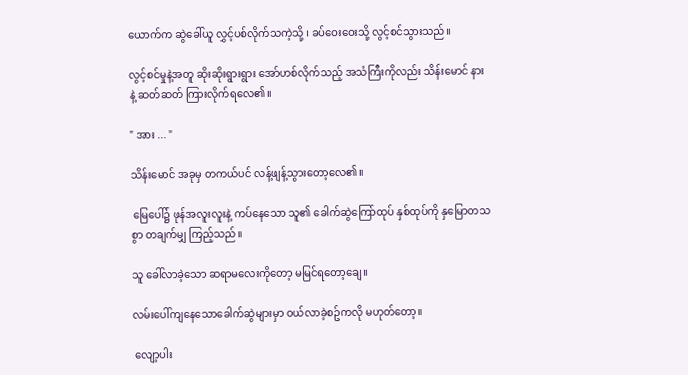ယောက်က ဆွဲခေါ်ယူ လွှင့်ပစ်လိုက်သကဲ့သို့ ၊ ခပ်ဝေးဝေးသို့ လွင့်စင်သွားသည်။

လွင့်စင်မှုနဲ့အတူ ဆိုးဆိုးရွားရွား အော်ဟစ်လိုက်သည့် အသံကြီးကိုလည်း သိန်းမောင် နားနဲ့ ဆတ်ဆတ် ကြားလိုက်ရလေ၏။

" အား ... "

သိန်းမောင် အခုမှ တကယ်ပင် လန့်ဖျန့်သွားတော့လေ၏။

 မြေပေါ်၌ ဖုန်အလူးလူးနဲ့ ကပ်နေသော သူ၏ ခေါက်ဆွဲကြော်ထုပ် နှစ်ထုပ်ကို နှမြောတသစွာ တချက်မျှ ကြည့်သည်။

သူ ခေါ်လာခဲ့သော ဆရာမလေးကိုတော့ မမြင်ရတော့ချေ။

လမ်းပေါ်ကျနေသောခေါက်ဆွဲများမှာ ဝယ်လာခဲ့စဥ်ကလို မဟုတ်တော့။

 လျော့ပါး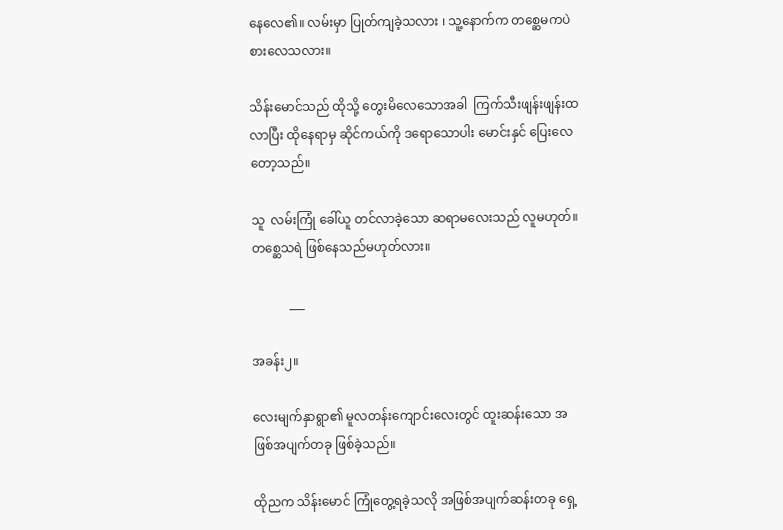နေလေ၏။ လမ်းမှာ ပြုတ်ကျခဲ့သလား ၊ သူ့နောက်က တစ္ဆေမကပဲ စားလေသလား။

သိန်းမောင်သည် ထိုသို့ တွေးမိလေသောအခါ  ကြက်သီးဖျန်းဖျန်းထလာပြီး ထိုနေရာမှ ဆိုင်ကယ်ကို ဒရောသောပါး မောင်းနှင် ပြေးလေတော့သည်။

သူ  လမ်းကြုံ ခေါ်ယူ တင်လာခဲ့သော ဆရာမလေးသည် လူမဟုတ်။ တစ္ဆေသရဲ ဖြစ်နေသည်မဟုတ်လား။

            ___

အခန်း၂။

လေးမျက်နှာရွာ၏ မူလတန်းကျောင်းလေးတွင် ထူးဆန်းသော အဖြစ်အပျက်တခု ဖြစ်ခဲ့သည်။

ထိုညက သိန်းမောင် ကြုံတွေ့ရခဲ့သလို အဖြစ်အပျက်ဆန်းတခု ရှေ့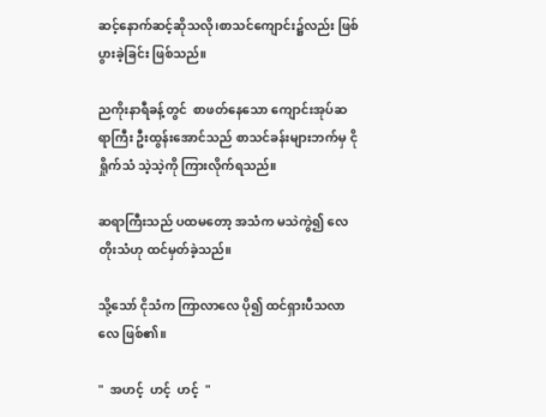ဆင့်နောက်ဆင့်ဆိုသလို၊စာသင်ကျောင်း၌လည်း ဖြစ်ပွားခဲ့ခြင်း ဖြစ်သည်။

ညကိုးနာရီခန့်တွင်  စာဖတ်နေသော ကျောင်းအုပ်ဆရာကြီး ဦးထွန်းအောင်သည် စာသင်ခန်းများဘက်မှ ငိုရှိုက်သံ သဲ့သဲ့ကို ကြားလိုက်ရသည်။

ဆရာကြီးသည် ပထမတော့ အသံက မသဲကွဲ၍ လေတိုးသံဟု ထင်မှတ်ခဲ့သည်။

သို့သော် ငိုသံက ကြာလာလေ ပို၍ ထင်ရှားပီသလာလေ ဖြစ်၏။

"  အဟင့်  ဟင့်  ဟင့်  "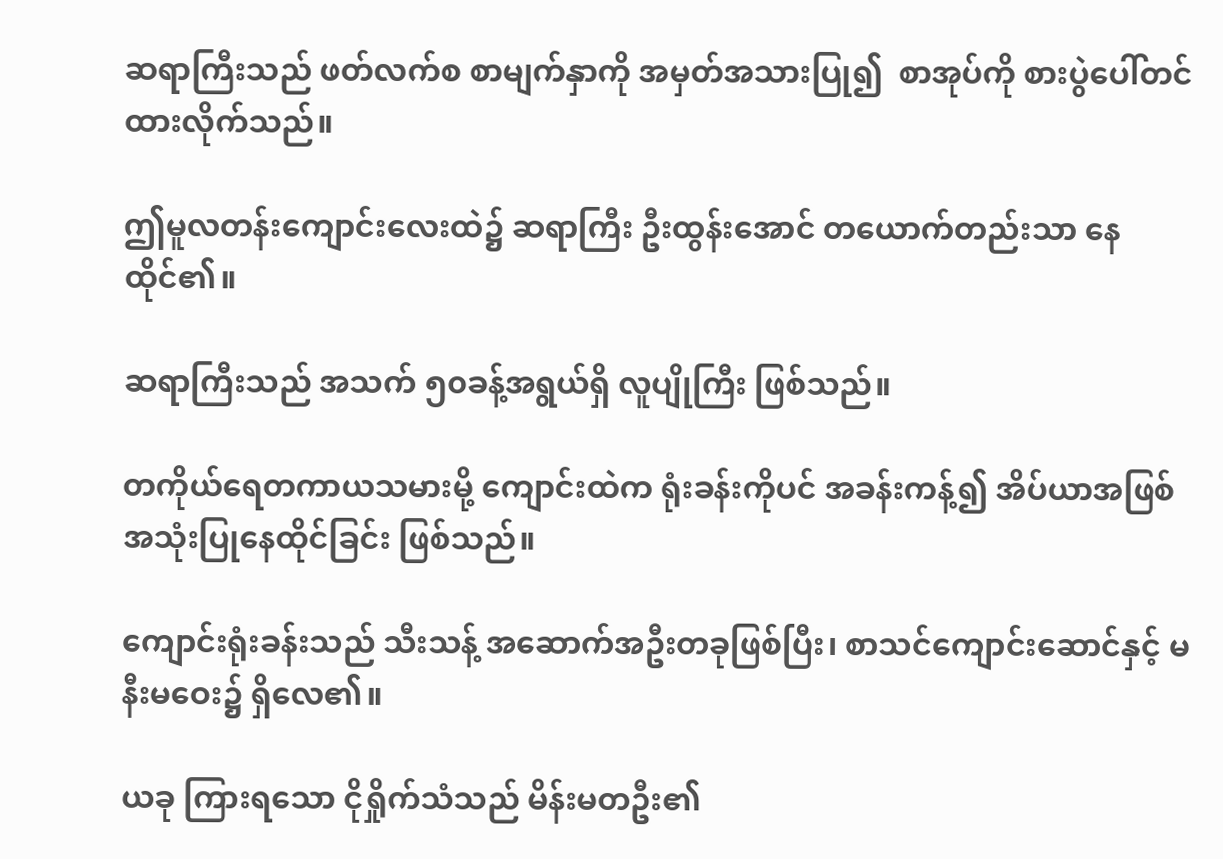ဆရာကြီးသည် ဖတ်လက်စ စာမျက်နှာကို အမှတ်အသားပြု၍  စာအုပ်ကို စားပွဲပေါ်တင်ထားလိုက်သည်။

ဤမူလတန်းကျောင်းလေးထဲ၌ ဆရာကြီး ဦးထွန်းအောင် တယောက်တည်းသာ နေထိုင်၏။

ဆရာကြီးသည် အသက် ၅၀ခန့်အရွယ်ရှိ လူပျိုကြီး ဖြစ်သည်။

တကိုယ်ရေတကာယသမားမို့ ကျောင်းထဲက ရုံးခန်းကိုပင် အခန်းကန့်၍ အိပ်ယာအဖြစ် အသုံးပြုနေထိုင်ခြင်း ဖြစ်သည်။

ကျောင်းရုံးခန်းသည် သီးသန့် အဆောက်အဦးတခုဖြစ်ပြီး၊ စာသင်ကျောင်းဆောင်နှင့် မနီးမဝေး၌ ရှိလေ၏။

ယခု ကြားရသော ငိုရှိုက်သံသည် မိန်းမတဦး၏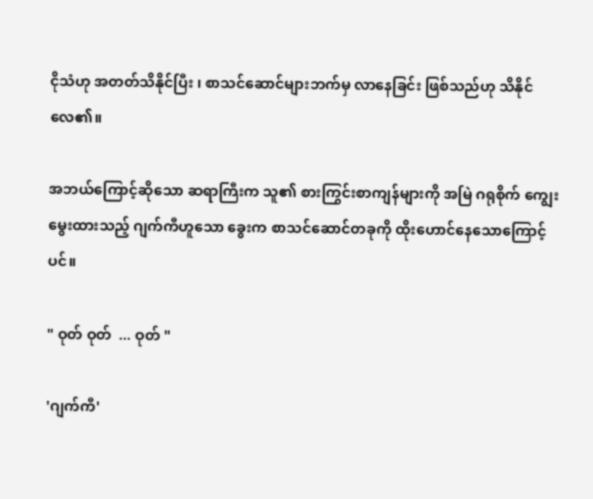ငိုသံဟု အတတ်သိနိုင်ပြီး ၊ စာသင်ဆောင်များဘက်မှ လာနေခြင်း ဖြစ်သည်ဟု သိနိုင်လေ၏။

အဘယ်ကြောင့်ဆိုသော ဆရာကြီးက သူ၏ စားကြွင်းစာကျန်များကို အမြဲ ဂရုစိုက် ကျွေးမွေးထားသည့် ဂျက်ကီဟူသော ခွေးက စာသင်ဆောင်တခုကို ထိုးဟောင်နေသောကြောင့်ပင်။

" ဝုတ် ဝုတ်  ... ဝုတ် "

'ဂျက်ကီ'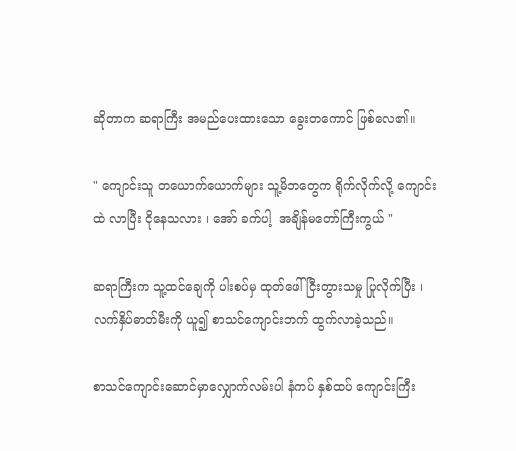ဆိုတာက ဆရာကြီး အမည်ပေးထားသော ခွေးတကောင် ဖြစ်လေ၏။

" ကျောင်းသူ တယောက်ယောက်များ သူ့မိဘတွေက ရိုက်လိုက်လို့ ကျောင်းထဲ လာပြီး ငိုနေသလား ၊ အော် ခက်ပါ့  အချိန်မတော်ကြီးကွယ် "

ဆရာကြီးက သူ့ထင်ချေကို ပါးစပ်မှ ထုတ်ဖေါ် ငြီးတွားသမှု ပြုလိုက်ပြီး ၊ လက်နှိပ်ဓာတ်မီးကို ယူ၍ စာသင်ကျောင်းဘက် ထွက်လာခဲ့သည်။

စာသင်ကျောင်းဆောင်မှာလျှောက်လမ်းပါ နံကပ် နှစ်ထပ် ကျောင်းကြီး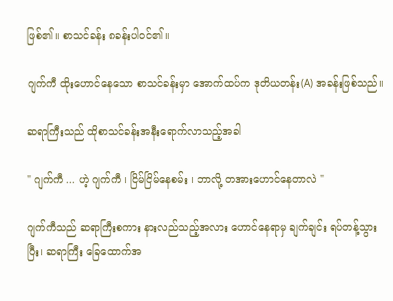ဖြစ်၏။ စာသင်ခန်း ၈ခန်းပါဝင်၏။

ဂျက်ကီ ထိုးဟောင်နေသော စာသင်ခန်းမှာ အောက်ထပ်က ဒုတိယတန်း(A) အခန်းဖြစ်သည်။

ဆရာကြီးသည် ထိုစာသင်ခန်းအနီးရောက်လာသည့်အခါ

" ဂျက်ကီ ... ဟဲ့ ဂျက်ကီ ၊ ငြိမ်ငြိမ်နေစမ်း ၊ ဘာလို့ တအားဟောင်နေတာလဲ "

ဂျက်ကီသည် ဆရာကြီးစကား နားလည်သည့်အလား ဟောင်နေရာမှ ချက်ချင်း ရပ်တန့်သွားပြီး၊ ဆရာကြီး ခြေထောက်အ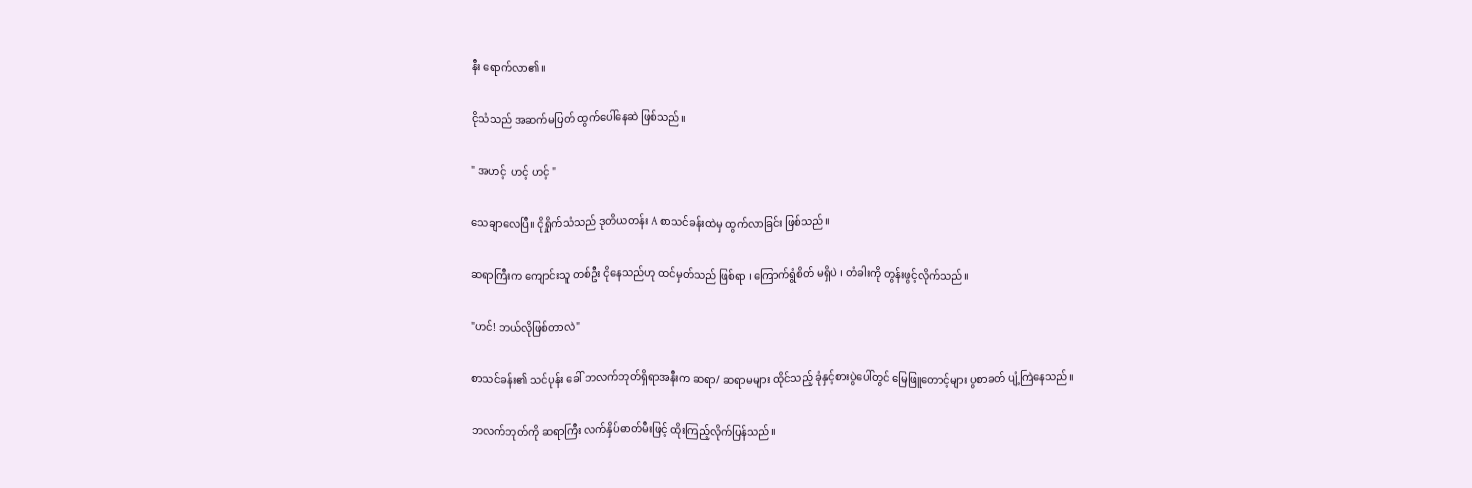နီး ရောက်လာ၏။

ငိုသံသည် အဆက်မပြတ် ထွက်ပေါ်နေဆဲ ဖြစ်သည်။

" အဟင့်  ဟင့် ဟင့် "

သေချာလေပြီ။ ငိုရှိုက်သံသည် ဒုတိယတန်း A စာသင်ခန်းထဲမှ ထွက်လာခြင်း ဖြစ်သည်။

ဆရာကြီးက ကျောင်းသူ တစ်ဦး ငိုနေသည်ဟု ထင်မှတ်သည် ဖြစ်ရာ ၊ ကြောက်ရွံစိတ် မရှိပဲ ၊ တံခါးကို တွန်းဖွင့်လိုက်သည်။

"ဟင်! ဘယ်လိုဖြစ်တာလဲ"

စာသင်ခန်း၏ သင်ပုန်း ခေါ် ဘလက်ဘုတ်ရှိရာအနီးက ဆရာ/ ဆရာမများ ထိုင်သည့် ခုံနှင့်စားပွဲပေါ်တွင် မြေဖြူတောင့်များ ပွစာခတ် ပျံ့ကြဲနေသည်။

ဘလက်ဘုတ်ကို ဆရာကြီး လက်နှိပ်ဓာတ်မီးဖြင့် ထိုးကြည့်လိုက်ပြန်သည်။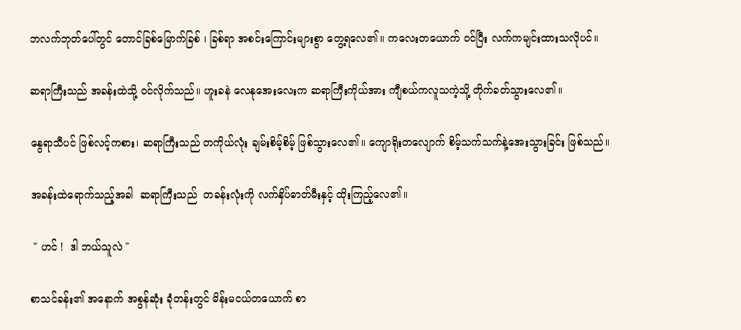ဘလက်ဘုတ်ပေါ်တွင် တောင်ခြစ်မြောက်ခြစ် ၊ ခြစ်ရာ အစင်းကြောင်းများစွာ တွေ့ရလေ၏။ ကလေးတယောက် ဝင်ပြီး လက်ကမျင်းထားသလိုပင်။

ဆရာကြီးသည် အခန်းထဲသို့ ဝင်လိုက်သည်။ ဟူးခနဲ လေနုအေးလေးက ဆရာကြီးကိုယ်အား ကျီစယ်ကလူသကဲ့သို့ တိုက်ခတ်သွားလေ၏။

နွေရာသီပင် ဖြစ်လင့်ကစား၊ ဆရာကြီးသည် တကိုယ်လုံး ချမ်းစိမ့်စိမ့် ဖြစ်သွားလေ၏။ ကျောရိုးတလျောက် စိမ့်သက်သက်နဲ့အေးသွားခြင်း ဖြစ်သည်။

အခန်းထဲရောက်သည့်အခါ  ဆရာကြီးသည်  တခန်းလုံးကို လက်နှိပ်ဓာတ်မီးနှင့် ထိုးကြည့်လေ၏။

 " ဟင် !  ဒါ ဘယ်သူလဲ "

စာသင်ခန်း၏ အနောက် အစွန်ဆုံး ခုံတန်းတွင် မိန်းမငယ်တယောက် စာ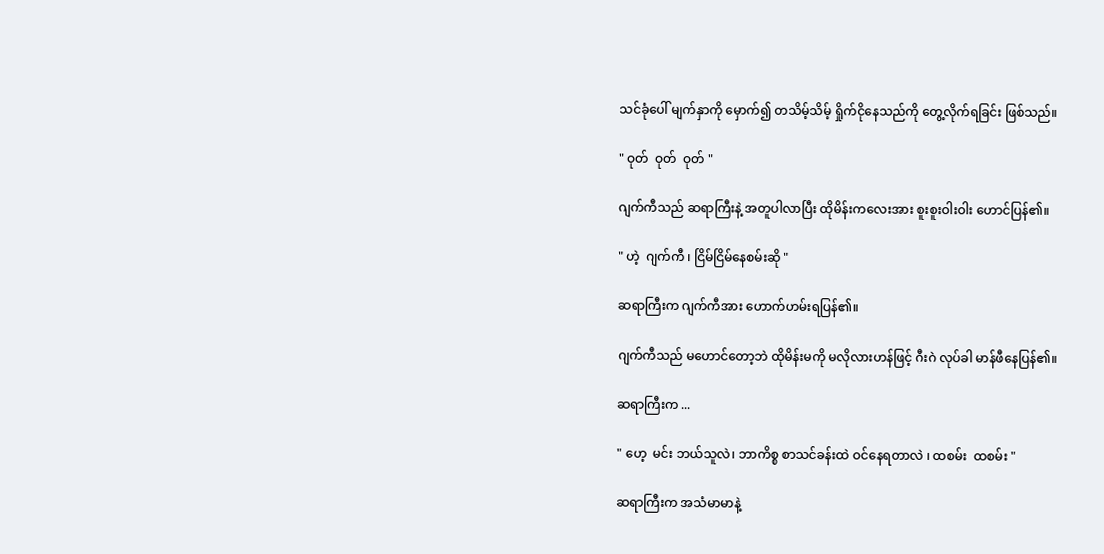သင်ခုံပေါ် မျက်နှာကို မှောက်၍ တသိမ့်သိမ့် ရှိုက်ငိုနေသည်ကို တွေ့လိုက်ရခြင်း ဖြစ်သည်။

" ဝုတ်  ဝုတ်  ဝုတ် "

ဂျက်ကီသည် ဆရာကြီးနဲ့ အတူပါလာပြီး ထိုမိန်းကလေးအား စူးစူးဝါးဝါး ဟောင်ပြန်၏။

" ဟဲ့  ဂျက်ကီ ၊ ငြိမ်ငြိမ်နေစမ်းဆို "

ဆရာကြီးက ဂျက်ကီအား ဟောက်ဟမ်းရပြန်၏။

ဂျက်ကီသည် မဟောင်တော့ဘဲ ထိုမိန်းမကို မလိုလားဟန်ဖြင့် ဂီးဂဲ လုပ်ခါ မာန်ဖီနေပြန်၏။

ဆရာကြီးက ...

" ဟေ့  မင်း ဘယ်သူလဲ၊ ဘာကိစ္စ စာသင်ခန်းထဲ ဝင်နေရတာလဲ ၊ ထစမ်း  ထစမ်း "

ဆရာကြီးက အသံမာမာနဲ့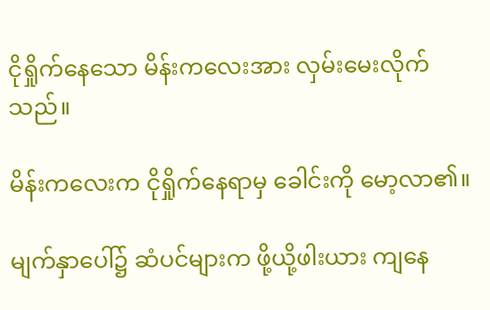ငိုရှိုက်နေသော မိန်းကလေးအား လှမ်းမေးလိုက်သည်။

မိန်းကလေးက ငိုရှိုက်နေရာမှ ခေါင်းကို မော့လာ၏။

မျက်နှာပေါ်၌ ဆံပင်များက ဖို့ယို့ဖါးယား ကျနေ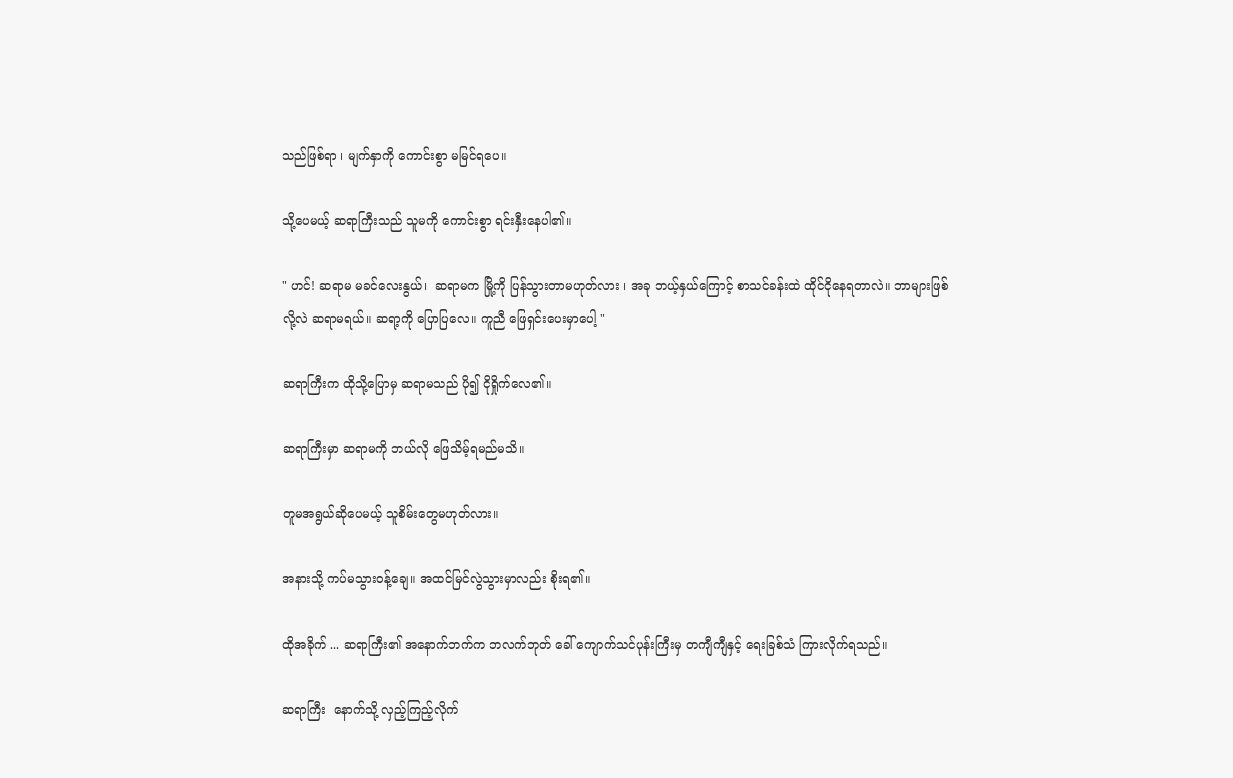သည်ဖြစ်ရာ ၊ မျက်နှာကို ကောင်းစွာ မမြင်ရပေ။

သို့ပေမယ့် ဆရာကြီးသည် သူမကို ကောင်းစွာ ရင်းနှီးနေပါ၏။

" ဟင်! ဆရာမ မခင်လေးနွယ်၊  ဆရာမက မြို့ကို ပြန်သွားတာမဟုတ်လား ၊ အခု ဘယ့်နှယ်ကြောင့် စာသင်ခန်းထဲ ထိုင်ငိုနေရတာလဲ။ ဘာများဖြစ်လို့လဲ ဆရာမရယ်။ ဆရာ့ကို ပြောပြလေ။ ကူညီ ဖြေရှင်းပေးမှာပေါ့ "

ဆရာကြီးက ထိုသို့ပြောမှ ဆရာမသည် ပို၍ ငိုရှိုက်လေ၏။

ဆရာကြီးမှာ ဆရာမကို ဘယ်လို ဖြေသိမ့်ရမည်မသိ။

တူမအရွယ်ဆိုပေမယ့် သူစိမ်းတွေမဟုတ်လား။

အနားသို့ ကပ်မသွားဝန့်ချေ။ အထင်မြင်လွဲသွားမှာလည်း စိုးရ၏။

ထိုအခိုက် ... ဆရာကြီး၏ အနောက်ဘက်က ဘလက်ဘုတ် ခေါ် ကျောက်သင်ပုန်းကြီးမှ တကျီကျီနှင့် ရေးခြစ်သံ ကြားလိုက်ရသည်။

ဆရာကြီး  နောက်သို့ လှည့်ကြည့်လိုက်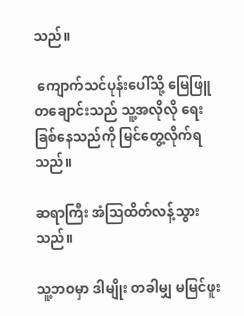သည်။

 ကျောက်သင်ပုန်းပေါ်သို့ မြေဖြူတချောင်းသည် သူ့အလိုလို ရေးခြစ်နေသည်ကို မြင်တွေ့လိုက်ရသည်။

ဆရာကြီး အံဩထိတ်လန့်သွားသည်။

သူ့ဘဝမှာ ဒါမျိုး တခါမျှ မမြင်ဖူး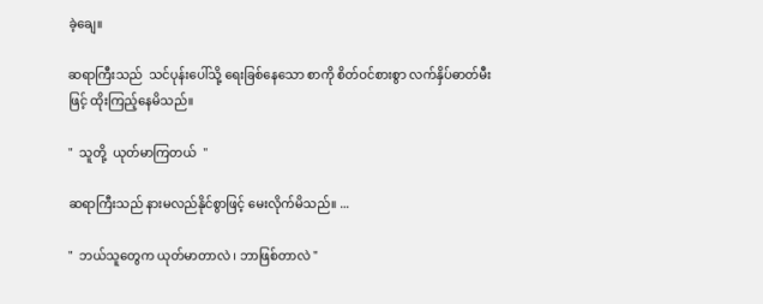ခဲ့ချေ။

ဆရာကြီးသည်  သင်ပုန်းပေါ်သို့ ရေးခြစ်နေသော စာကို စိတ်ဝင်စားစွာ လက်နှိပ်ဓာတ်မီးဖြင့် ထိုးကြည့်နေမိသည်။

"  သူတို့  ယုတ်မာကြတယ်  "

ဆရာကြီးသည် နားမလည်နိုင်စွာဖြင့် မေးလိုက်မိသည်။ ...

"  ဘယ်သူတွေက ယုတ်မာတာလဲ ၊ ဘာဖြစ်တာလဲ "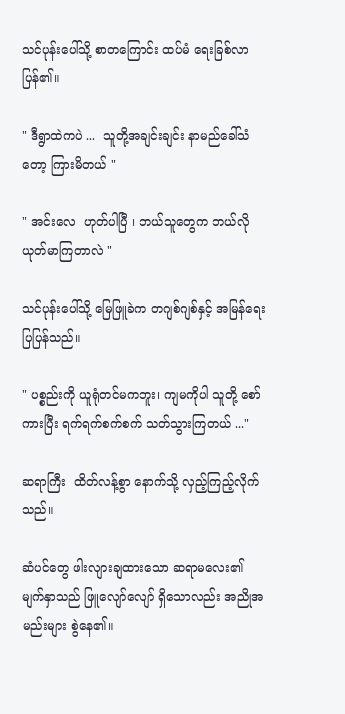သင်ပုန်းပေါ်သို့ စာတကြောင်း ထပ်မံ ရေးခြစ်လာပြန်၏။

" ဒီရွာထဲကပဲ ...  သူတို့အချင်းချင်း နာမည်ခေါ်သံတော့ ကြားမိတယ် "

" အင်းလေ  ဟုတ်ပါပြီ ၊ ဘယ်သူတွေက ဘယ်လိုယုတ်မာကြတာလဲ "

သင်ပုန်းပေါ်သို့ မြေဖြူခဲက တဂျစ်ဂျစ်နှင့် အမြန်ရေးပြပြန်သည်။

" ပစ္စည်းကို ယူရုံတင်မကဘူး၊ ကျမကိုပါ သူတို့ စော်ကားပြီး ရက်ရက်စက်စက် သတ်သွားကြတယ် ..."

ဆရာကြီး  ထိတ်လန့်စွာ နောက်သို့ လှည့်ကြည့်လိုက်သည်။

ဆံပင်တွေ ဖါးလျားချထားသော ဆရာမလေး၏ မျက်နှာသည် ဖြူလျော်လျော် ရှိသောလည်း အညိုအမည်းများ စွဲနေ၏။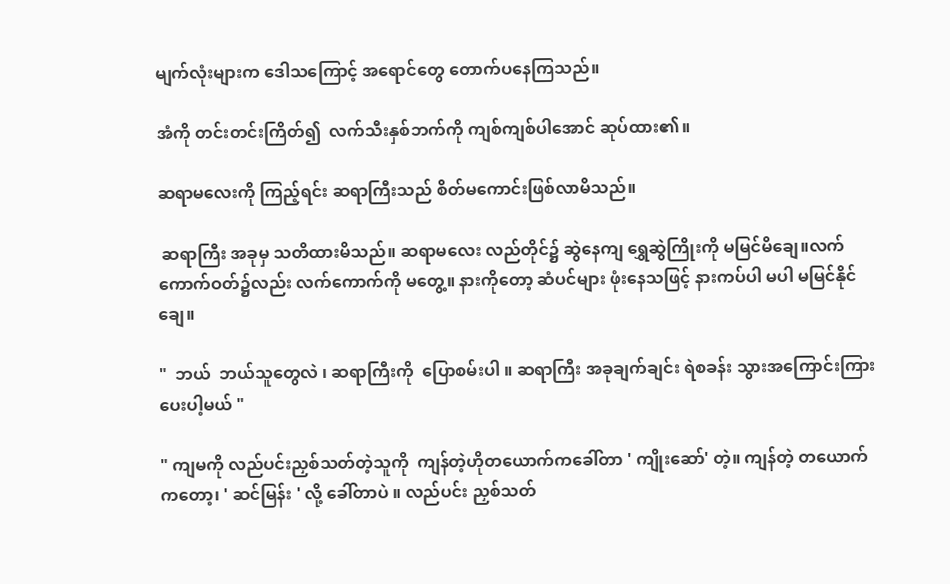မျက်လုံးများက ဒေါသကြောင့် အရောင်တွေ တောက်ပနေကြသည်။

အံကို တင်းတင်းကြိတ်၍  လက်သီးနှစ်ဘက်ကို ကျစ်ကျစ်ပါအောင် ဆုပ်ထား၏။

ဆရာမလေးကို ကြည့်ရင်း ဆရာကြီးသည် စိတ်မကောင်းဖြစ်လာမိသည်။

 ဆရာကြီး အခုမှ သတိထားမိသည်။ ဆရာမလေး လည်တိုင်၌ ဆွဲနေကျ ရွှေဆွဲကြိုးကို မမြင်မိချေ။လက်ကောက်ဝတ်၌လည်း လက်ကောက်ကို မတွေ့။ နားကိုတော့ ဆံပင်များ ဖုံးနေသဖြင့် နားကပ်ပါ မပါ မမြင်နိုင်ချေ။

"  ဘယ်  ဘယ်သူတွေလဲ ၊ ဆရာကြီးကို  ပြောစမ်းပါ ။ ဆရာကြီး အခုချက်ချင်း ရဲစခန်း သွားအကြောင်းကြားပေးပါ့မယ် "

" ကျမကို လည်ပင်းညှစ်သတ်တဲ့သူကို  ကျန်တဲ့ဟိုတယောက်ကခေါ်တာ ' ကျိုးဆော်' တဲ့။ ကျန်တဲ့ တယောက်ကတော့၊ ' ဆင်မြန်း ' လို့ ခေါ်တာပဲ ။ လည်ပင်း ညှစ်သတ်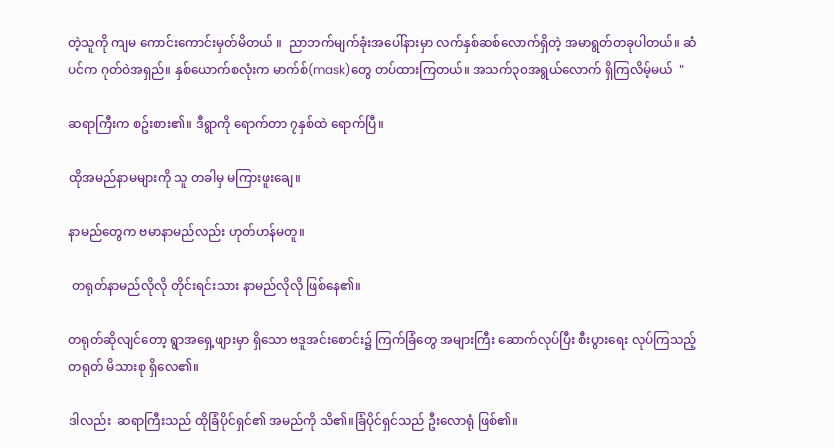တဲ့သူကို ကျမ ကောင်းကောင်းမှတ်မိတယ် ။  ညာဘက်မျက်ခုံးအပေါ်နားမှာ လက်နှစ်ဆစ်လောက်ရှိတဲ့ အမာရွတ်တခုပါတယ်။ ဆံပင်က ဂုတ်ဝဲအရှည်။ နှစ်ယောက်စလုံးက မာက်စ်(mask)တွေ တပ်ထားကြတယ်။ အသက်၃၀အရွယ်လောက် ရှိကြလိမ့်မယ်  "

ဆရာကြီးက စဥ်းစား၏။ ဒီရွာကို ရောက်တာ ၇နှစ်ထဲ ရောက်ပြီ။

ထိုအမည်နာမများကို သူ တခါမှ မကြားဖူးချေ။

နာမည်တွေက ဗမာနာမည်လည်း ဟုတ်ဟန်မတူ။

 တရုတ်နာမည်လိုလို တိုင်းရင်းသား နာမည်လိုလို ဖြစ်နေ၏။

တရုတ်ဆိုလျင်တော့ ရွာအရှေ့ဖျားမှာ ရှိသော ဗဒူအင်းစောင်း၌ ကြက်ခြံတွေ အများကြီး ဆောက်လုပ်ပြီး စီးပွားရေး လုပ်ကြသည့် တရုတ် မိသားစု ရှိလေ၏။

ဒါလည်း  ဆရာကြီးသည် ထိုခြံပိုင်ရှင်၏ အမည်ကို သိ၏။ခြံပိုင်ရှင်သည် ဦးလောရုံ ဖြစ်၏။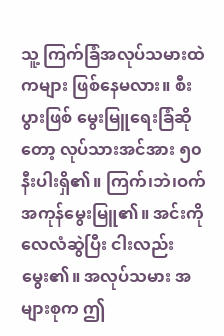သူ့ ကြက်ခြံအလုပ်သမားထဲကများ ဖြစ်နေမလား။ စီးပွားဖြစ် မွေးမြူရေးခြံဆိုတော့ လုပ်သားအင်အား ၅၀နီးပါးရှိ၏။ ကြက်၊ဘဲ၊ဝက် အကုန်မွေးမြူ၏။ အင်းကို လေလံဆွဲပြီး ငါးလည်းမွေး၏။ အလုပ်သမား အများစုက ဤ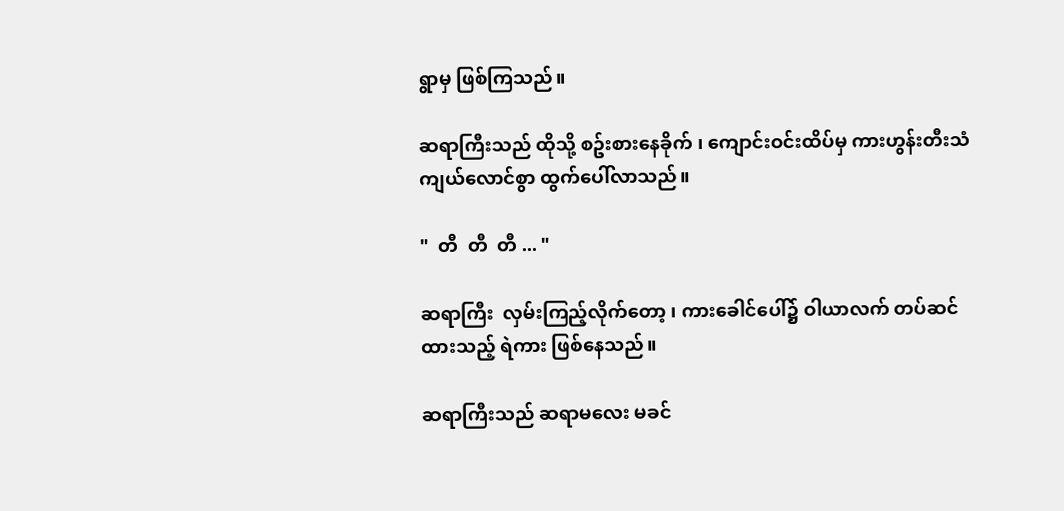ရွာမှ ဖြစ်ကြသည်။

ဆရာကြီးသည် ထိုသို့ စဥ်းစားနေခိုက် ၊ ကျောင်းဝင်းထိပ်မှ ကားဟွန်းတီးသံ ကျယ်လောင်စွာ ထွက်ပေါ်လာသည်။

"  တီ  တီ  တီ ... "

ဆရာကြီး  လှမ်းကြည့်လိုက်တော့ ၊ ကားခေါင်ပေါ်၌ ဝါယာလက် တပ်ဆင်ထားသည့် ရဲကား ဖြစ်နေသည်။

ဆရာကြီးသည် ဆရာမလေး မခင်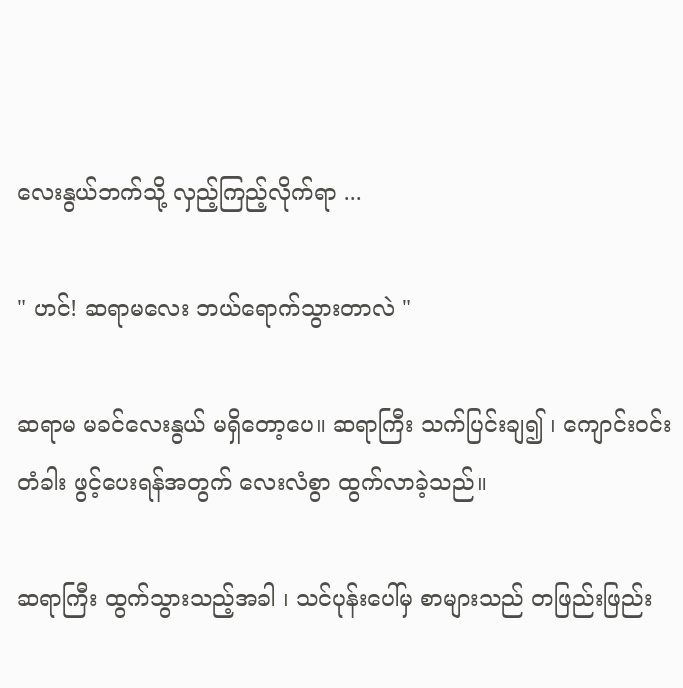လေးနွယ်ဘက်သို့ လှည့်ကြည့်လိုက်ရာ ...

" ဟင်! ဆရာမလေး ဘယ်ရောက်သွားတာလဲ "

ဆရာမ မခင်လေးနွယ် မရှိတော့ပေ။ ဆရာကြီး သက်ပြင်းချ၍ ၊ ကျောင်းဝင်းတံခါး ဖွင့်ပေးရန်အတွက် လေးလံစွာ ထွက်လာခဲ့သည်။

ဆရာကြီး ထွက်သွားသည့်အခါ ၊ သင်ပုန်းပေါ်မှ စာများသည် တဖြည်းဖြည်း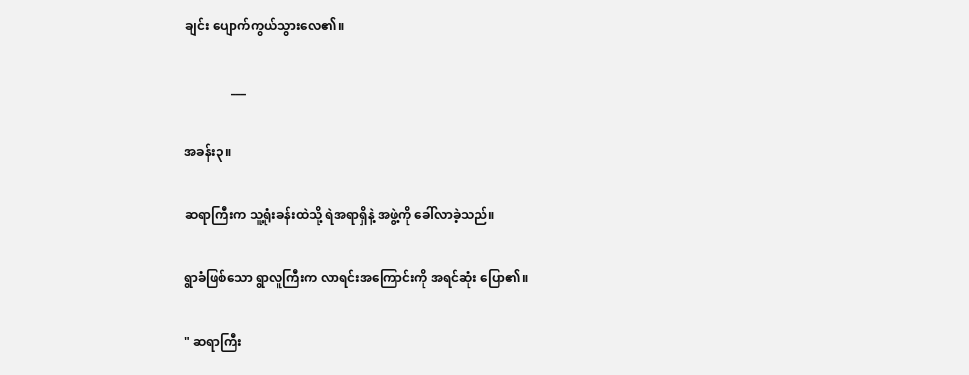ချင်း ပျောက်ကွယ်သွားလေ၏။

               ___

အခန်း၃။

ဆရာကြီးက သူ့ရုံးခန်းထဲသို့ ရဲအရာရှိနဲ့ အဖွဲ့ကို ခေါ်လာခဲ့သည်။

ရွာခံဖြစ်သော ရွာလူကြီးက လာရင်းအကြောင်းကို အရင်ဆုံး ပြော၏။

" ဆရာကြီး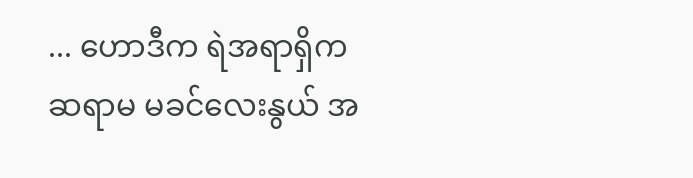... ဟောဒီက ရဲအရာရှိက ဆရာမ မခင်လေးနွယ် အ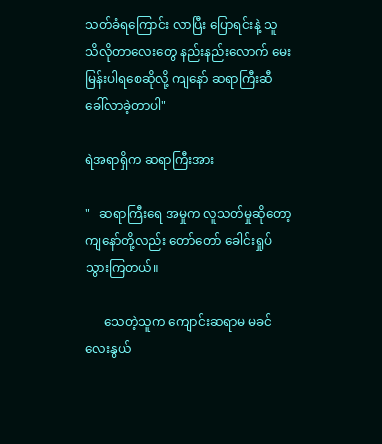သတ်ခံရကြောင်း လာပြီး ပြောရင်းနဲ့ သူ သိလိုတာလေးတွေ နည်းနည်းလောက် မေးမြန်းပါရစေဆိုလို့ ကျနော် ဆရာကြီးဆီ ခေါ်လာခဲ့တာပါ"

ရဲအရာရှိက ဆရာကြီးအား

"   ဆရာကြီးရေ အမှုက လူသတ်မှုဆိုတော့ ကျနော်တို့လည်း တော်တော် ခေါင်းရှုပ်သွားကြတယ်။

      သေတဲ့သူက ကျောင်းဆရာမ မခင်လေးနွယ်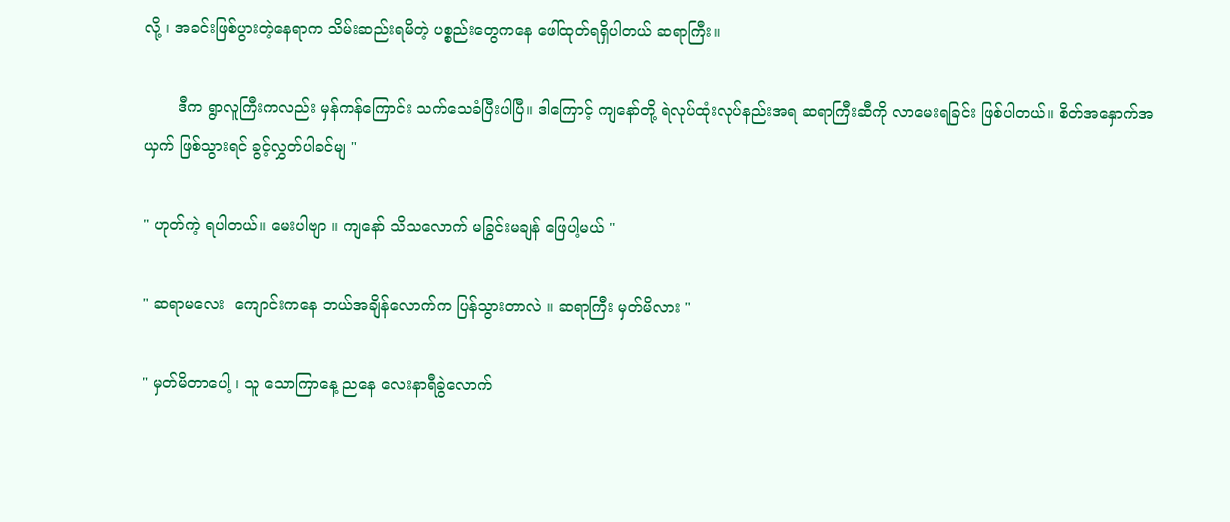လို့ ၊ အခင်းဖြစ်ပွားတဲ့နေရာက သိမ်းဆည်းရမိတဲ့ ပစ္စည်းတွေကနေ ဖေါ်ထုတ်ရရှိပါတယ် ဆရာကြီး။

       ဒီက ရွာလူကြီးကလည်း မှန်ကန်ကြောင်း သက်သေခံပြီးပါပြီ။ ဒါကြောင့် ကျနော်တို့ ရဲလုပ်ထုံးလုပ်နည်းအရ ဆရာကြီးဆီကို လာမေးရခြင်း ဖြစ်ပါတယ်။ စိတ်အနှောက်အယှက် ဖြစ်သွားရင် ခွင့်လွှတ်ပါခင်မျ "

" ဟုတ်ကဲ့ ရပါတယ်။ မေးပါဗျာ ။ ကျနော် သိသလောက် မခြွင်းမချန် ဖြေပါ့မယ် "

" ဆရာမလေး  ကျောင်းကနေ ဘယ်အချိန်လောက်က ပြန်သွားတာလဲ ။ ဆရာကြီး မှတ်မိလား "

" မှတ်မိတာပေါ့ ၊ သူ သောကြာနေ့ ညနေ လေးနာရီခွဲလောက်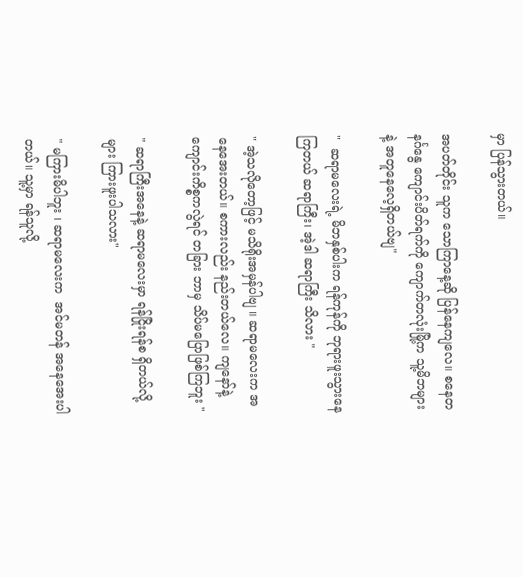မှာ ပြန်သွားတယ်။

အပတ်တိုင်း သူက သောကြာနေ့ဆို ပြန်နေကျလေ။ စနေတနင်္ဂနွေ ကျောင်းပိတ်ရက်ကို ကျောက်တလုံးမြို့က သူ့မိဘများနဲ့ အတူနေလေ့ရှိတယ်ဗျ"

"  ဆရာမလေးရဲ့ မိဘနှစ်ပါးက ရန်ကုန်ကို ဘုရားဖူးသွားနေကြတယ် ဆရာကြီး၊ အဲ့ဒါ ဆရာကြီး သိလား "

" အဲ့သလိုတော့ဖြင့် မသိရိုးအမှန်ပါဗျ ။ ဆရာမလေးက အနေအေးတယ်။ စကားလည်း နည်းတယ်လေ။ ကျနော်နဲ့  ကျောင်းကိစ္စကလွဲရင် တခြား ဘာမှ သိပ်မပြောဖြစ်ကြဘူး "

" ဆရာကြီးအနေနဲ့ ဆရာမလေးမှာ ရန်ငြိုးရန်စ ရှိတယ်လို့များ ကြားဖူးပါသလား"

" မကြားမိပါဘူး ၊ ဆရာမလေးက  အင်မတန် အနေအေးပါတယ်။ သူ့မှာ ရန်သူလို့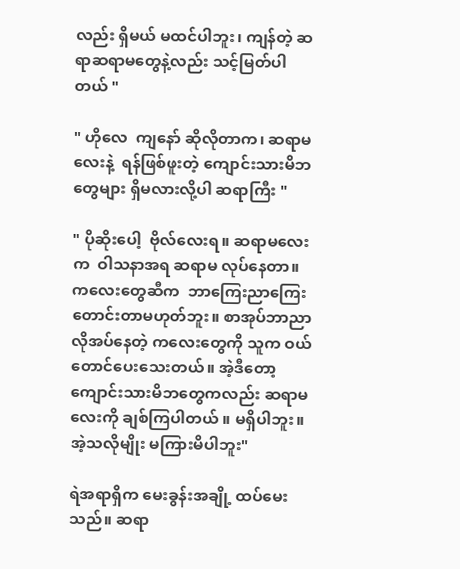လည်း ရှိမယ် မထင်ပါဘူး၊ ကျန်တဲ့ ဆရာဆရာမတွေနဲ့လည်း သင့်မြတ်ပါတယ် "

" ဟိုလေ  ကျနော် ဆိုလိုတာက၊ ဆရာမလေးနဲ့  ရန်ဖြစ်ဖူးတဲ့ ကျောင်းသားမိဘတွေများ ရှိမလားလို့ပါ ဆရာကြီး "

" ပိုဆိုးပေါ့  ဗိုလ်လေးရ။ ဆရာမလေးက  ဝါသနာအရ ဆရာမ လုပ်နေတာ။ ကလေးတွေဆီက  ဘာကြေးညာကြေး တောင်းတာမဟုတ်ဘူး။ စာအုပ်ဘာညာ လိုအပ်နေတဲ့ ကလေးတွေကို သူက ဝယ်တောင်ပေးသေးတယ်။ အဲ့ဒီတော့ ကျောင်းသားမိဘတွေကလည်း ဆရာမလေးကို ချစ်ကြပါတယ် ။ မရှိပါဘူး။ အဲ့သလိုမျိုး မကြားမိပါဘူး"

ရဲအရာရှိက မေးခွန်းအချို့ ထပ်မေးသည်။ ဆရာ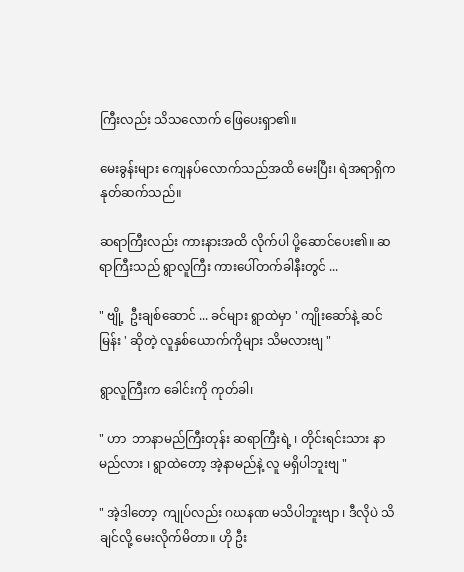ကြီးလည်း သိသလောက် ဖြေပေးရှာ၏။

မေးခွန်းများ ကျေနပ်လောက်သည်အထိ မေးပြီး၊ ရဲအရာရှိက နုတ်ဆက်သည်။

ဆရာကြီးလည်း ကားနားအထိ လိုက်ပါ ပို့ဆောင်ပေး၏။ ဆရာကြီးသည် ရွာလူကြီး ကားပေါ်တက်ခါနီးတွင် ...

" ဗျို့  ဦးချစ်ဆောင် ... ခင်များ ရွာထဲမှာ ' ကျိုးဆော်နဲ့ ဆင်မြန်း ' ဆိုတဲ့ လူနှစ်ယောက်ကိုများ သိမလားဗျ "

ရွာလူကြီးက ခေါင်းကို ကုတ်ခါ၊

" ဟာ  ဘာနာမည်ကြီးတုန်း ဆရာကြီးရဲ့ ၊ တိုင်းရင်းသား နာမည်လား ၊ ရွာထဲတော့ အဲ့နာမည်နဲ့ လူ မရှိပါဘူးဗျ "

" အဲ့ဒါတော့  ကျုပ်လည်း ဂဃနဏ မသိပါဘူးဗျာ ၊ ဒီလိုပဲ သိချင်လို့ မေးလိုက်မိတာ။ ဟို ဦး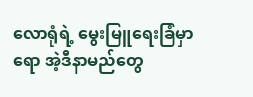လောရုံရဲ့ မွေးမြူရေးခြံမှာရော အဲ့ဒီနာမည်တွေ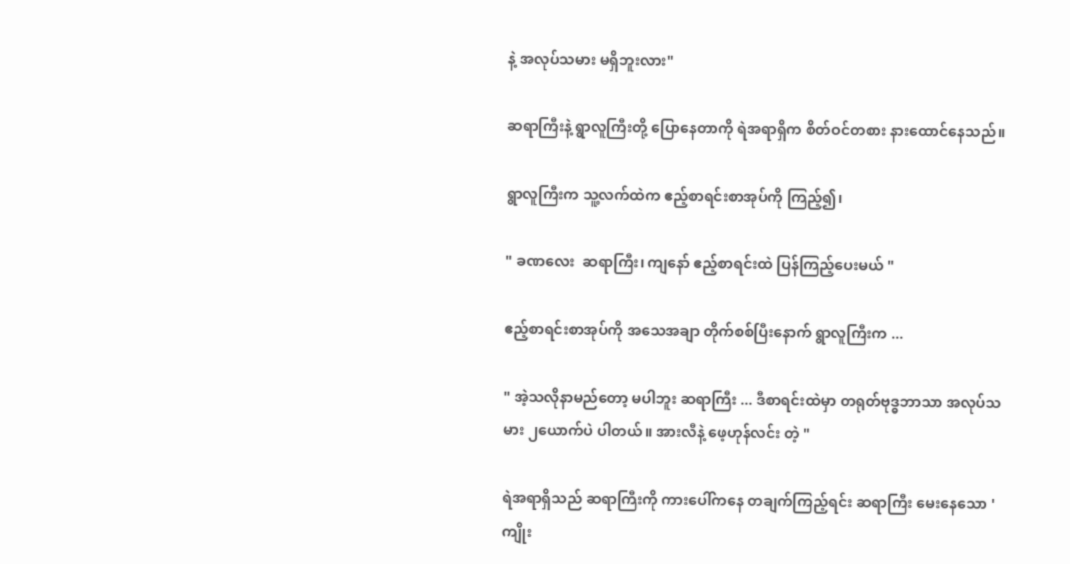နဲ့ အလုပ်သမား မရှိဘူးလား"

ဆရာကြီးနဲ့ ရွာလူကြီးတို့ ပြောနေတာကို ရဲအရာရှိက စိတ်ဝင်တစား နားထောင်နေသည်။

ရွာလူကြီးက သူ့လက်ထဲက ဧည့်စာရင်းစာအုပ်ကို ကြည့်၍၊

" ခဏလေး  ဆရာကြီး၊ ကျနော် ဧည့်စာရင်းထဲ ပြန်ကြည့်ပေးမယ် "

ဧည့်စာရင်းစာအုပ်ကို အသေအချာ တိုက်စစ်ပြီးနောက် ရွာလူကြီးက ...

" အဲ့သလိုနာမည်တော့ မပါဘူး ဆရာကြီး ... ဒီစာရင်းထဲမှာ တရုတ်ဗုဒ္ဓဘာသာ အလုပ်သမား ၂ယောက်ပဲ ပါတယ်။ အားလီနဲ့ ဖေ့ဟုန်လင်း တဲ့ "

ရဲအရာရှိသည် ဆရာကြီးကို ကားပေါ်ကနေ တချက်ကြည့်ရင်း ဆရာကြီး မေးနေသော 'ကျိုး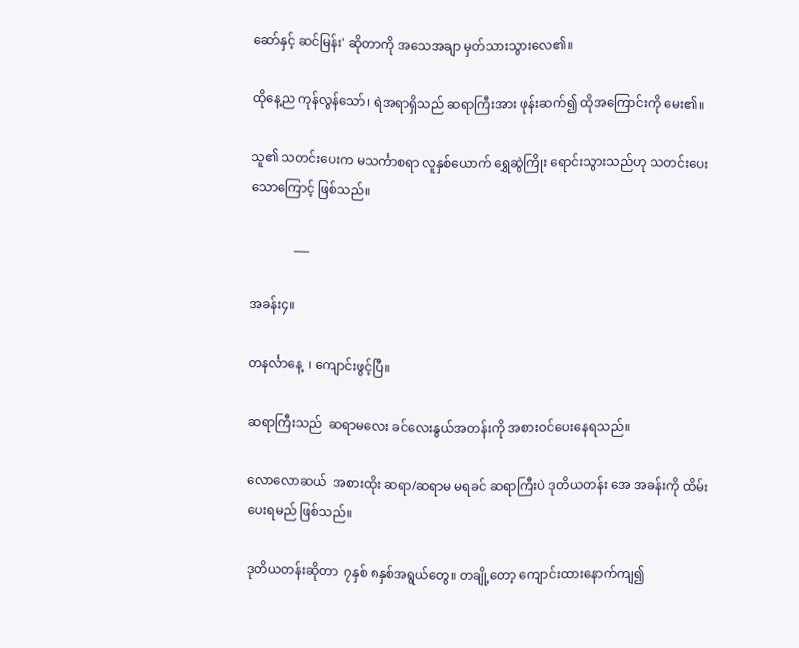ဆော်နှင့် ဆင်မြန်း' ဆိုတာကို အသေအချာ မှတ်သားသွားလေ၏။

ထိုနေ့ည ကုန်လွန်သော်၊ ရဲအရာရှိသည် ဆရာကြီးအား ဖုန်းဆက်၍ ထိုအကြောင်းကို မေး၏။

သူ၏ သတင်းပေးက မသင်္ကာစရာ လူနှစ်ယောက် ရွှေဆွဲကြိုး ရောင်းသွားသည်ဟု သတင်းပေးသောကြောင့် ဖြစ်သည်။

              ___

အခန်း၄။

တနင်္လာနေ့  ၊ ကျောင်းဖွင့်ပြီ။

ဆရာကြီးသည်  ဆရာမလေး ခင်လေးနွယ်အတန်းကို အစားဝင်ပေးနေရသည်။

လောလောဆယ်  အစားထိုး ဆရာ/ဆရာမ မရခင် ဆရာကြီးပဲ ဒုတိယတန်း အေ အခန်းကို ထိမ်းပေးရမည် ဖြစ်သည်။

ဒုတိယတန်းဆိုတာ  ၇နှစ် ၈နှစ်အရွယ်တွေ။ တချို့တော့ ကျောင်းထားနောက်ကျ၍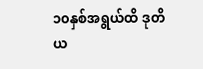၁၀နှစ်အရွယ်ထိ ဒုတိယ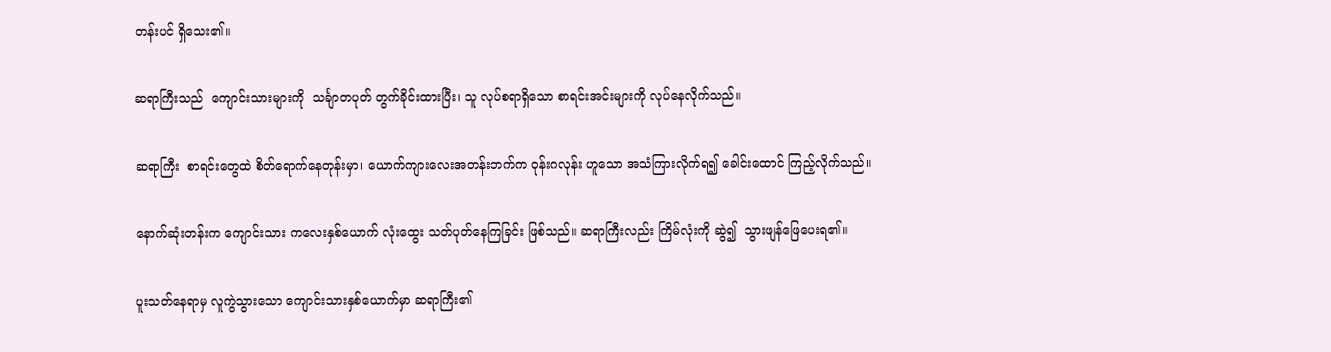တန်းပင် ရှိသေး၏။

ဆရာကြီးသည်  ကျောင်းသားများကို  သင်္ချာတပုတ် တွက်ခိုင်းထားပြီး၊ သူ လုပ်စရာရှိသော စာရင်းအင်းများကို လုပ်နေလိုက်သည်။

ဆရာကြီး  စာရင်းတွေထဲ စိတ်ရောက်နေတုန်းမှာ၊ ယောက်ကျားလေးအတန်းဘက်က ဝုန်းဂလုန်း ဟူသော အသံကြားလိုက်ရ၍ ခေါင်းထောင် ကြည့်လိုက်သည်။

နောက်ဆုံးတန်းက ကျောင်းသား ကလေးနှစ်ယောက် လုံးထွေး သတ်ပုတ်နေကြခြင်း ဖြစ်သည်။ ဆရာကြီးလည်း ကြိမ်လုံးကို ဆွဲ၍  သွားဖျန်ဖြေပေးရ၏။

ပူးသတ်နေရာမှ လူကွဲသွားသော ကျောင်းသားနှစ်ယောက်မှာ ဆရာကြီး၏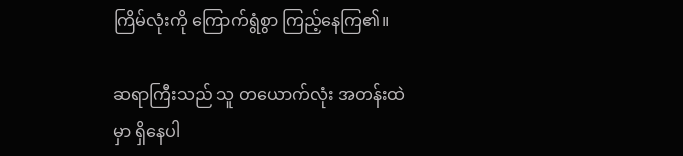ကြိမ်လုံးကို ကြောက်ရွံစွာ ကြည့်နေကြ၏။

ဆရာကြီးသည် သူ တယောက်လုံး အတန်းထဲမှာ ရှိနေပါ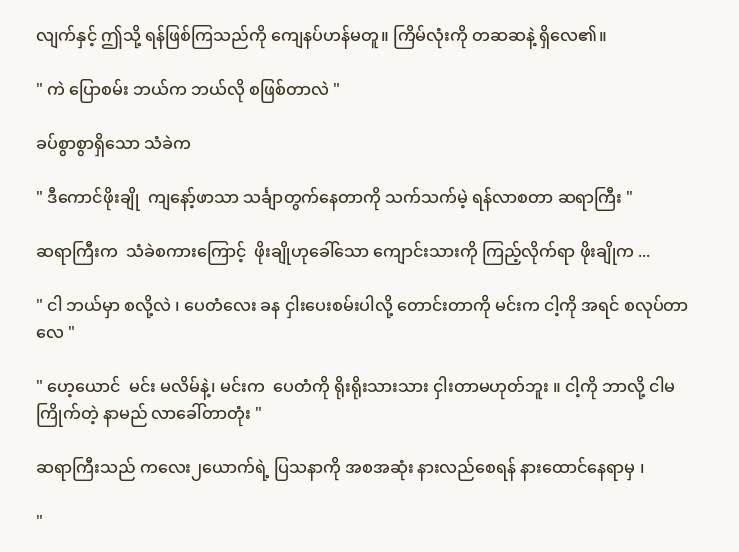လျက်နှင့် ဤသို့ ရန်ဖြစ်ကြသည်ကို ကျေနပ်ဟန်မတူ။ ကြိမ်လုံးကို တဆဆနဲ့ ရှိလေ၏။

" ကဲ ပြောစမ်း ဘယ်က ဘယ်လို စဖြစ်တာလဲ "

ခပ်စွာစွာရှိသော သံခဲက

" ဒီကောင်ဖိုးချို  ကျနော့်ဖာသာ သင်္ချာတွက်နေတာကို သက်သက်မဲ့ ရန်လာစတာ ဆရာကြီး "

ဆရာကြီးက  သံခဲစကားကြောင့်  ဖိုးချိုဟုခေါ်သော ကျောင်းသားကို ကြည့်လိုက်ရာ ဖိုးချိုက ...

" ငါ ဘယ်မှာ စလို့လဲ ၊ ပေတံလေး ခန ငှါးပေးစမ်းပါလို့ တောင်းတာကို မင်းက ငါ့ကို အရင် စလုပ်တာလေ "

" ဟေ့ယောင်  မင်း မလိမ်နဲ့၊ မင်းက  ပေတံကို ရိုးရိုးသားသား ငှါးတာမဟုတ်ဘူး ။ ငါ့ကို ဘာလို့ ငါမကြိုက်တဲ့ နာမည် လာခေါ်တာတုံး "

ဆရာကြီးသည် ကလေး၂ယောက်ရဲ့ ပြသနာကို အစအဆုံး နားလည်စေရန် နားထောင်နေရာမှ ၊

"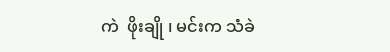ကဲ  ဖိုးချို ၊ မင်းက သံခဲ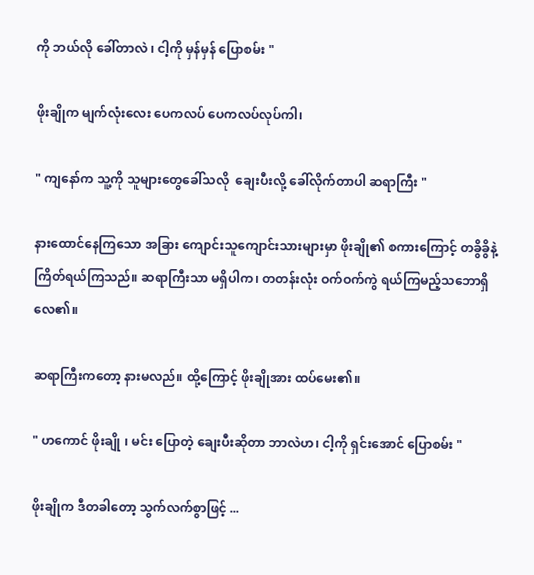ကို ဘယ်လို ခေါ်တာလဲ ၊ ငါ့ကို မှန်မှန် ပြောစမ်း "

ဖိုးချိုက မျက်လုံးလေး ပေကလပ် ပေကလပ်လုပ်ကါ၊

" ကျနော်က သူ့ကို သူများတွေခေါ်သလို  ချေးပီးလို့ ခေါ်လိုက်တာပါ ဆရာကြီး "

နားထောင်နေကြသော အခြား ကျောင်းသူကျောင်းသားများမှာ ဖိုးချို၏ စကားကြောင့် တခွိခွိနဲ့ ကြိတ်ရယ်ကြသည်။ ဆရာကြီးသာ မရှိပါက၊ တတန်းလုံး ဝက်ဝက်ကွဲ ရယ်ကြမည့်သဘောရှိလေ၏။

ဆရာကြီးကတော့ နားမလည်။ ထို့ကြောင့် ဖိုးချိုအား ထပ်မေး၏။

" ဟကောင် ဖိုးချို ၊ မင်း ပြောတဲ့ ချေးပီးဆိုတာ ဘာလဲဟ၊ ငါ့ကို ရှင်းအောင် ပြောစမ်း "

ဖိုးချိုက ဒီတခါတော့ သွက်လက်စွာဖြင့် ...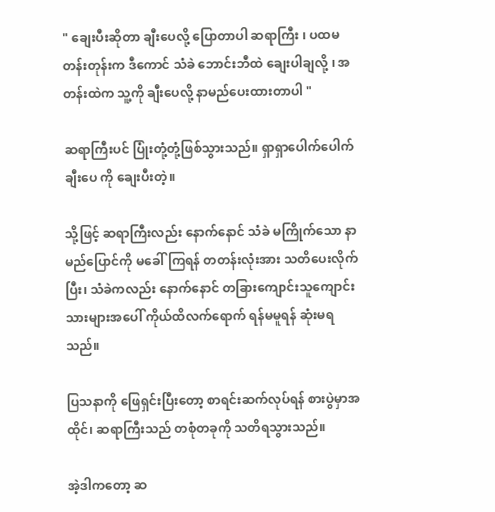" ချေးပီးဆိုတာ ချီးပေလို့ ပြောတာပါ ဆရာကြီး ၊ ပထမတန်းတုန်းက ဒီကောင် သံခဲ ဘောင်းဘီထဲ ချေးပါချလို့ ၊ အတန်းထဲက သူ့ကို ချီးပေလို့ နာမည်ပေးထားတာပါ "

ဆရာကြီးပင် ပြုံးတုံ့တုံ့ဖြစ်သွားသည်။ ရှာရှာပေါက်ပေါက် ချီးပေ ကို ချေးပီးတဲ့။

သို့ဖြင့် ဆရာကြီးလည်း နောက်နောင် သံခဲ မကြိုက်သော နာမည်ပြောင်ကို မခေါ်ကြရန် တတန်းလုံးအား သတိပေးလိုက်ပြီး၊ သံခဲကလည်း နောက်နောင် တခြားကျောင်းသူကျောင်းသားများအပေါ် ကိုယ်ထိလက်ရောက် ရန်မမူရန် ဆုံးမရသည်။

ပြသနာကို ဖြေရှင်းပြီးတော့ စာရင်းဆက်လုပ်ရန် စားပွဲမှာအထိုင်၊ ဆရာကြီးသည် တစုံတခုကို သတိရသွားသည်။

အဲ့ဒါကတော့ ဆ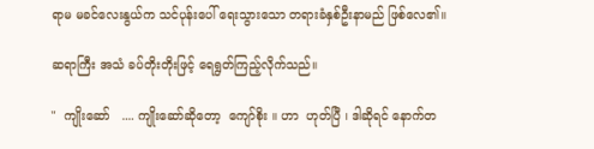ရာမ မခင်လေးနွယ်က သင်ပုန်းပေါ် ရေးသွားသော တရားခံနှစ်ဦးနာမည် ဖြစ်လေ၏။

ဆရာကြီး အသံ ခပ်တိုးတိုးဖြင့် ရေရွတ်ကြည့်လိုက်သည်။

"  ကျိုးဆော်   .... ကျိုးဆော်ဆိုတော့  ကျော်စိုး ။ ဟာ  ဟုတ်ပြီ ၊ ဒါဆိုရင် နောက်တ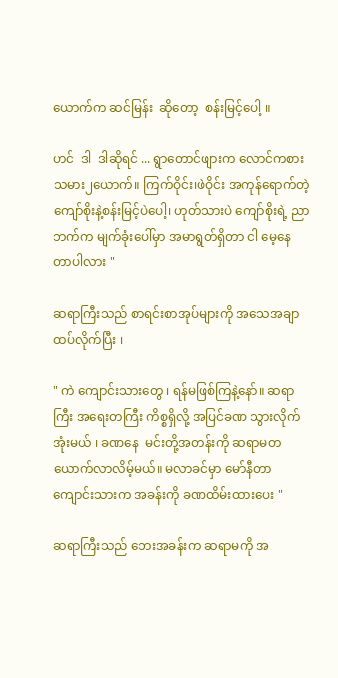ယောက်က ဆင်မြန်း  ဆိုတော့  စန်းမြင့်ပေါ့ ။

ဟင်  ဒါ  ဒါဆိုရင် ... ရွာတောင်ဖျားက လောင်ကစားသမား၂ယောက်။ ကြက်ဝိုင်း၊ဖဲဝိုင်း အကုန်ရောက်တဲ့ ကျော်စိုးနဲ့စန်းမြင့်ပဲပေါ့၊ ဟုတ်သားပဲ ကျော်စိုးရဲ့ ညာဘက်က မျက်ခုံးပေါ်မှာ အမာရွတ်ရှိတာ ငါ မေ့နေတာပါလား "

ဆရာကြီးသည် စာရင်းစာအုပ်များကို အသေအချာ ထပ်လိုက်ပြီး ၊

" ကဲ ကျောင်းသားတွေ ၊ ရန်မဖြစ်ကြနဲ့နော်။ ဆရာကြီး အရေးတကြီး ကိစ္စရှိလို့ အပြင်ခဏ သွားလိုက်အုံးမယ် ၊ ခဏနေ  မင်းတို့အတန်းကို ဆရာမတယောက်လာလိမ့်မယ်။ မလာခင်မှာ မော်နီတာကျောင်းသားက အခန်းကို ခဏထိမ်းထားပေး "

ဆရာကြီးသည် ဘေးအခန်းက ဆရာမကို အ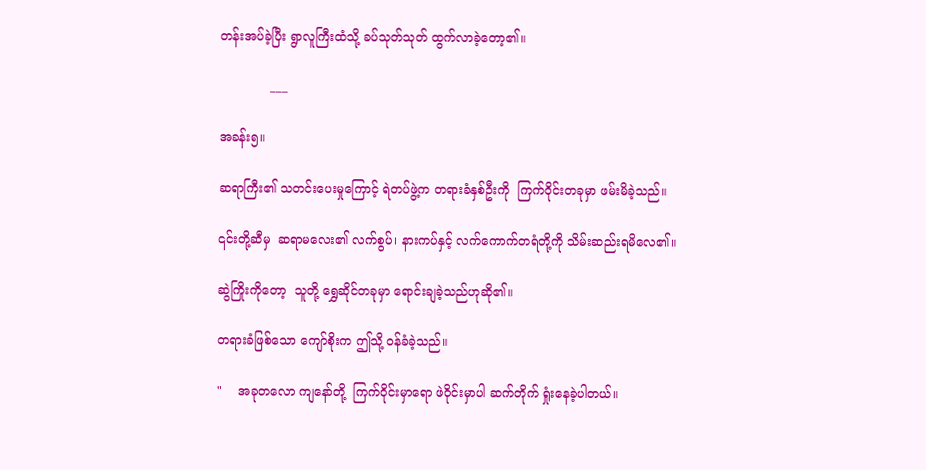တန်းအပ်ခဲ့ပြီး ရွာလူကြီးထံသို့ ခပ်သုတ်သုတ် ထွက်လာခဲ့တော့၏။

             ___

အခန်း၅။

ဆရာကြီး၏ သတင်းပေးမှုကြောင့် ရဲတပ်ဖွဲ့က တရားခံနှစ်ဦးကို  ကြက်ဝိုင်းတခုမှာ ဖမ်းမိခဲ့သည်။

၎င်းတို့ဆီမှ  ဆရာမလေး၏ လက်စွပ်၊ နားကပ်နှင့် လက်ကောက်တရံတို့ကို သိမ်းဆည်းရမိလေ၏။

ဆွဲကြိုးကိုတော့  သူတို့ ရွှေဆိုင်တခုမှာ ရောင်းချခဲ့သည်ဟုဆို၏။

တရားခံဖြစ်သော ကျော်စိုးက ဤသို့ ဝန်ခံခဲ့သည်။

"    အခုတလော ကျနော်တို့  ကြက်ဝိုင်းမှာရော ဖဲဝိုင်းမှာပါ ဆက်တိုက် ရှုံးနေခဲ့ပါတယ်။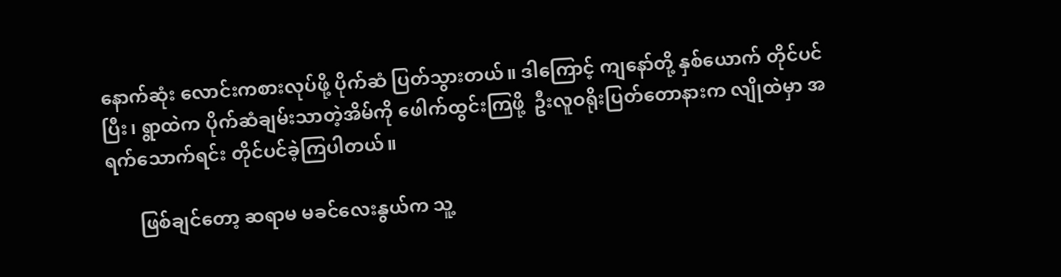နောက်ဆုံး လောင်းကစားလုပ်ဖို့ ပိုက်ဆံ ပြတ်သွားတယ်။ ဒါကြောင့် ကျနော်တို့ နှစ်ယောက် တိုင်ပင်ပြီး၊ ရွာထဲက ပိုက်ဆံချမ်းသာတဲ့အိမ်ကို ဖေါက်ထွင်းကြဖို့  ဦးလူဝရိုးပြတ်တောနားက လျိုထဲမှာ အရက်သောက်ရင်း တိုင်ပင်ခဲ့ကြပါတယ်။

       ဖြစ်ချင်တော့ ဆရာမ မခင်လေးနွယ်က သူ့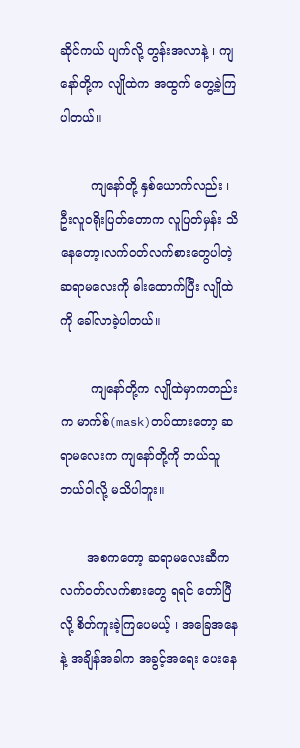ဆိုင်ကယ် ပျက်လို့ တွန်းအလာနဲ့ ၊ ကျနော်တို့က လျိုထဲက အထွက် တွေ့ခဲ့ကြပါတယ်။

        ကျနော်တို့ နှစ်ယောက်လည်း ၊ ဦးလူဝရိုးပြတ်တောက လူပြတ်မှန်း သိနေတော့၊လက်ဝတ်လက်စားတွေပါတဲ့ ဆရာမလေးကို ဓါးထောက်ပြီး လျိုထဲကို ခေါ်လာခဲ့ပါတယ်။

        ကျနော်တို့က လျိုထဲမှာကတည်းက မာက်စ်(mask)တပ်ထားတော့ ဆရာမလေးက ကျနော်တို့ကို ဘယ်သူဘယ်ဝါလို့ မသိပါဘူး။

       အစကတော့ ဆရာမလေးဆီက လက်ဝတ်လက်စားတွေ ရရင် တော်ပြီလို့ စိတ်ကူးခဲ့ကြပေမယ့် ၊ အခြေအနေနဲ့ အချိန်အခါက အခွင့်အရေး ပေးနေ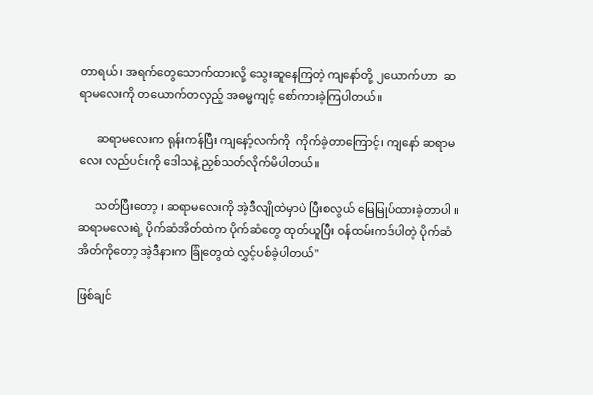တာရယ်၊ အရက်တွေသောက်ထားလို့ သွေးဆူနေကြတဲ့ ကျနော်တို့ ၂ယောက်ဟာ  ဆရာမလေးကို တယောက်တလှည့် အဓမ္မကျင့် စော်ကားခဲ့ကြပါတယ်။

      ဆရာမလေးက ရုန်းကန်ပြီး ကျနော့်လက်ကို  ကိုက်ခဲ့တာကြောင့်၊ ကျနော် ဆရာမလေး လည်ပင်းကို ဒေါသနဲ့ ညှစ်သတ်လိုက်မိပါတယ်။

      သတ်ပြီးတော့ ၊ ဆရာမလေးကို အဲ့ဒီလျိုထဲမှာပဲ ပြီးစလွယ် မြေမြုပ်ထားခဲ့တာပါ ။ ဆရာမလေးရဲ့ ပိုက်ဆံအိတ်ထဲက ပိုက်ဆံတွေ ထုတ်ယူပြီး ဝန်ထမ်းကဒ်ပါတဲ့ ပိုက်ဆံအိတ်ကိုတော့ အဲ့ဒီနားက ခြုံတွေထဲ လွှင့်ပစ်ခဲ့ပါတယ်"

ဖြစ်ချင်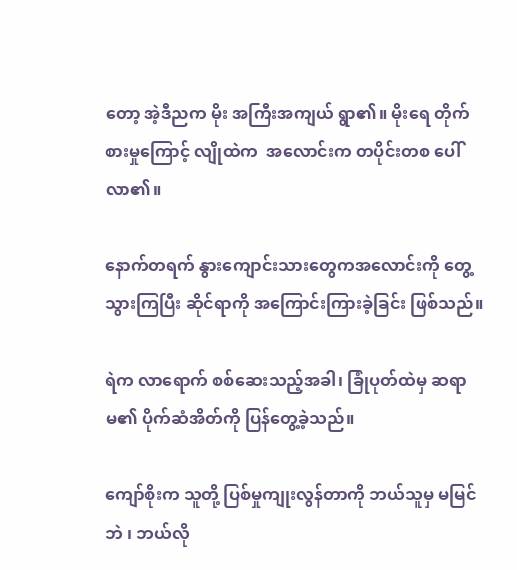တော့ အဲ့ဒီညက မိုး အကြီးအကျယ် ရွာ၏။ မိုးရေ တိုက်စားမှုကြောင့် လျိုထဲက  အလောင်းက တပိုင်းတစ ပေါ်လာ၏။

နောက်တရက် နွားကျောင်းသားတွေကအလောင်းကို တွေ့သွားကြပြီး ဆိုင်ရာကို အကြောင်းကြားခဲ့ခြင်း ဖြစ်သည်။

ရဲက လာရောက် စစ်ဆေးသည့်အခါ၊ ခြုံပုတ်ထဲမှ ဆရာမ၏ ပိုက်ဆံအိတ်ကို ပြန်တွေ့ခဲ့သည်။

ကျော်စိုးက သူတို့ ပြစ်မှုကျုးလွန်တာကို ဘယ်သူမှ မမြင်ဘဲ ၊ ဘယ်လို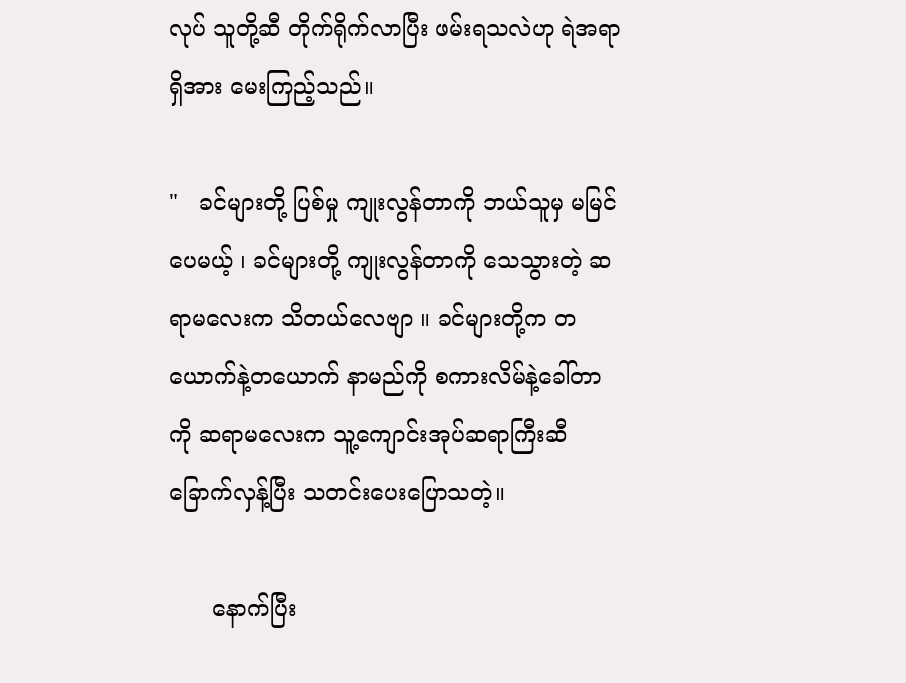လုပ် သူတို့ဆီ တိုက်ရိုက်လာပြီး ဖမ်းရသလဲဟု ရဲအရာရှိအား မေးကြည့်သည်။

"   ခင်များတို့ ပြစ်မှု ကျုးလွန်တာကို ဘယ်သူမှ မမြင်ပေမယ့် ၊ ခင်များတို့ ကျုးလွန်တာကို သေသွားတဲ့ ဆရာမလေးက သိတယ်လေဗျာ ။ ခင်များတို့က တယောက်နဲ့တယောက် နာမည်ကို စကားလိမ်နဲ့ခေါ်တာကို ဆရာမလေးက သူ့ကျောင်းအုပ်ဆရာကြီးဆီ ခြောက်လှန့်ပြီး သတင်းပေးပြောသတဲ့။

      နောက်ပြီး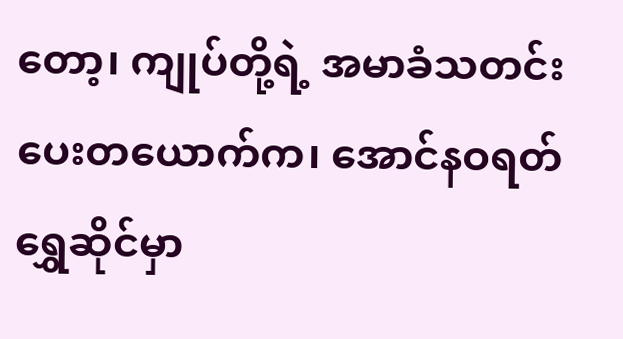တော့၊ ကျုပ်တို့ရဲ့ အမာခံသတင်းပေးတယောက်က၊ အောင်နဝရတ် ရွှေဆိုင်မှာ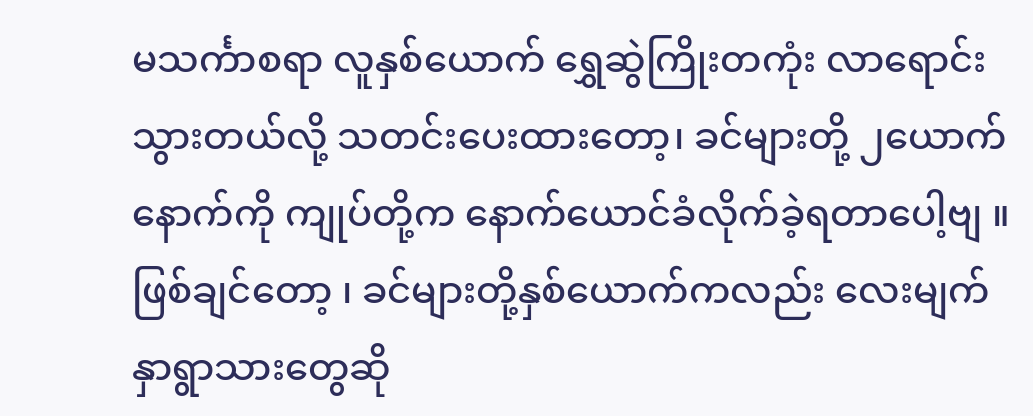မသင်္ကာစရာ လူနှစ်ယောက် ရွှေဆွဲကြိုးတကုံး လာရောင်းသွားတယ်လို့ သတင်းပေးထားတော့၊ ခင်များတို့ ၂ယောက်နောက်ကို ကျုပ်တို့က နောက်ယောင်ခံလိုက်ခဲ့ရတာပေါ့ဗျ ။ ဖြစ်ချင်တော့ ၊ ခင်များတို့နှစ်ယောက်ကလည်း လေးမျက်နှာရွာသားတွေဆို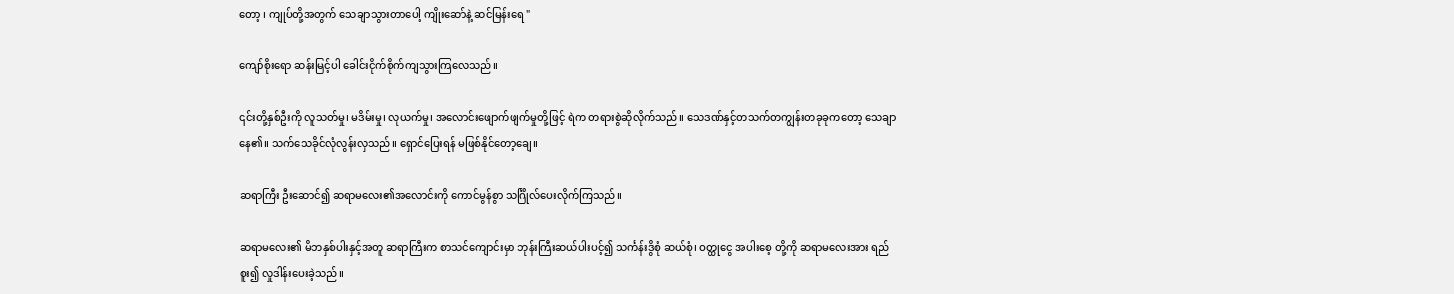တော့ ၊ ကျုပ်တို့အတွက် သေချာသွားတာပေါ့ ကျိုးဆော်နဲ့ ဆင်မြန်းရေ "

ကျော်စိုးရော ဆန်းမြင့်ပါ ခေါင်းငိုက်စိုက်ကျသွားကြလေသည်။

၎င်းတို့နှစ်ဦးကို လူသတ်မှု၊ မဒိမ်းမှု၊ လုယက်မှု၊ အလောင်းဖျောက်ဖျက်မှုတို့ဖြင့် ရဲက တရားစွဲဆိုလိုက်သည်။ သေဒဏ်နှင့်တသက်တကျွန်းတခုခုကတော့ သေချာနေ၏။ သက်သေခိုင်လုံလွန်းလှသည်။ ရှောင်ပြေးရန် မဖြစ်နိုင်တော့ချေ။

ဆရာကြီး ဦးဆောင်၍ ဆရာမလေး၏အလောင်းကို ကောင်မွန်စွာ သင်္ဂြိုလ်ပေးလိုက်ကြသည်။

ဆရာမလေး၏ မိဘနှစ်ပါးနှင့်အတူ ဆရာကြီးက စာသင်ကျောင်းမှာ ဘုန်းကြီးဆယ်ပါးပင့်၍ သင်္ကန်းဒွိစုံ ဆယ်စုံ၊ ဝတ္ထုငွေ အပါးစေ့ တို့ကို ဆရာမလေးအား ရည်စူး၍ လှုဒါန်းပေးခဲ့သည်။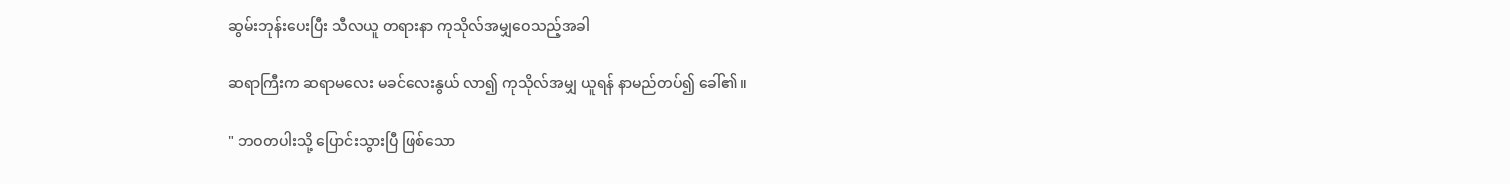ဆွမ်းဘုန်းပေးပြီး သီလယူ တရားနာ ကုသိုလ်အမျှဝေသည့်အခါ

ဆရာကြီးက ဆရာမလေး မခင်လေးနွယ် လာ၍ ကုသိုလ်အမျှ ယူရန် နာမည်တပ်၍ ခေါ်၏။

" ဘဝတပါးသို့ ပြောင်းသွားပြီ ဖြစ်သော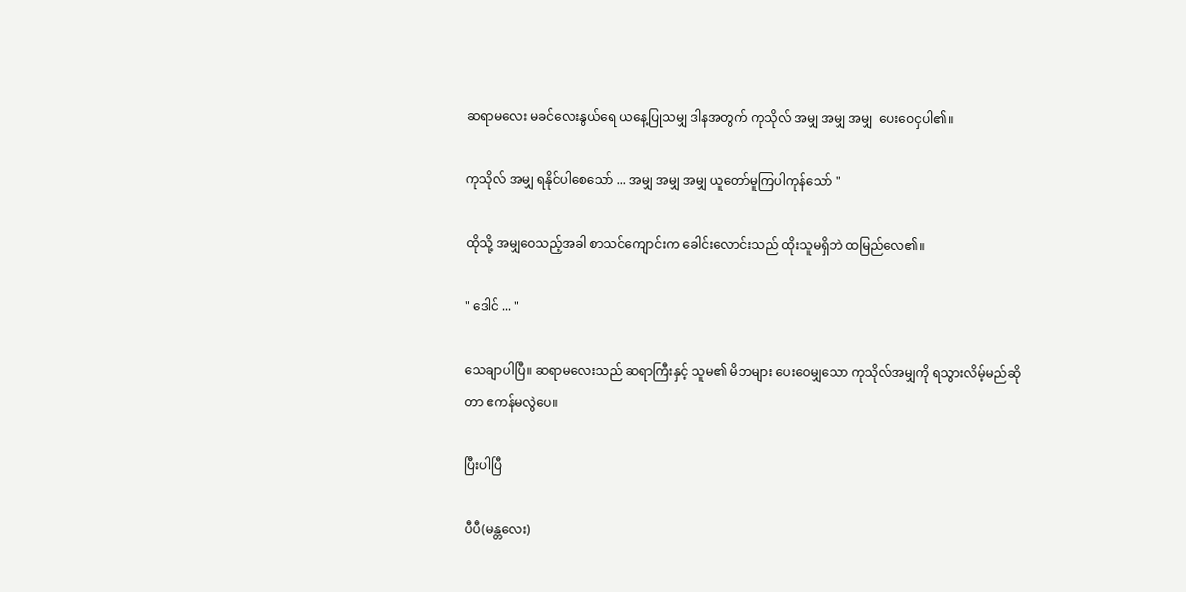ဆရာမလေး မခင်လေးနွယ်ရေ ယနေ့ပြုသမျှ ဒါနအတွက် ကုသိုလ် အမျှ အမျှ အမျှ  ပေးဝေငှပါ၏။

ကုသိုလ် အမျှ ရနိုင်ပါစေသော် ... အမျှ အမျှ အမျှ ယူတော်မူကြပါကုန်သော် "

ထိုသို့ အမျှဝေသည့်အခါ စာသင်ကျောင်းက ခေါင်းလောင်းသည် ထိုးသူမရှိဘဲ ထမြည်လေ၏။

" ဒေါင် ... "

သေချာပါပြီ။ ဆရာမလေးသည် ဆရာကြီးနှင့် သူမ၏ မိဘများ ပေးဝေမျှသော ကုသိုလ်အမျှကို ရသွားလိမ့်မည်ဆိုတာ ဧကန်မလွဲပေ။

ပြီးပါပြီ

ပီပီ(မန္တလေး)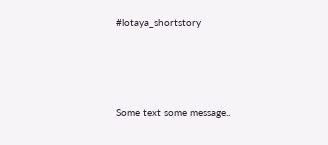#lotaya_shortstory




Some text some message..